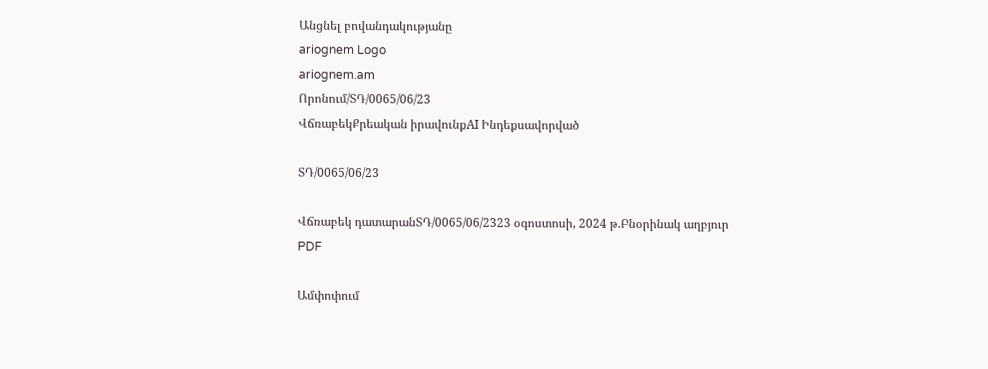Անցնել բովանդակությանը
ariognem Logo
ariognem.am
Որոնում/ՏԴ/0065/06/23
ՎճռաբեկՔրեական իրավունքAI Ինդեքսավորված

ՏԴ/0065/06/23

Վճռաբեկ դատարանՏԴ/0065/06/2323 օգոստոսի, 2024 թ.Բնօրինակ աղբյուր
PDF

Ամփոփում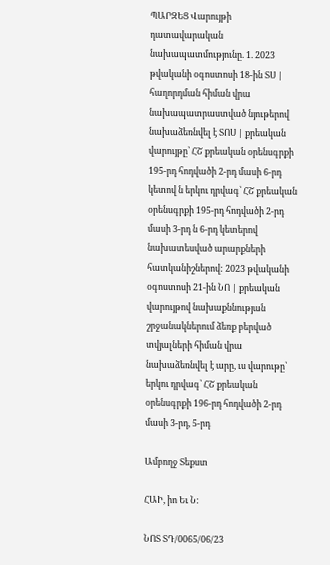ՊԱՐԶԵՑ Վարույթի դատավարական նախապատմությունը. 1. 2023 թվականի օգոստոսի 18-ին ՏՍ | հաղորդման հիման վրա նախապատրաստված նյութերով նախաձեռնվել է ՏՈՍ | քրեական վարույթը՝ ՀՇ քրեական օրենսգրքի 195-րդ հոդվածի 2-րդ մասի 6-րդ կետով ն երկու դրվագ՝ ՀՇ քրեական օրենսգրքի 195-րդ հոդվածի 2-րդ մասի 3-րդ ն 6-րդ կետերով նախատեսված արարքների հատկանիշներով: 2023 թվականի օգոստոսի 21-ին ՆՈ | քրեական վարույթով նախաքննության շրջանակներում ձեռք բերված տվյալների հիման վրա նախաձեռնվել է արը, ւս վարութը՝ երկու դրվագ՝ ՀՇ քրեական օրենսգրքի 196-րդ հոդվածի 2-րդ մասի 3-րդ, 5-րդ

Ամբողջ Տեքստ

ՀԱԻ, իո Եւ Ն:

ՆՈՏ ՏԴ/0065/06/23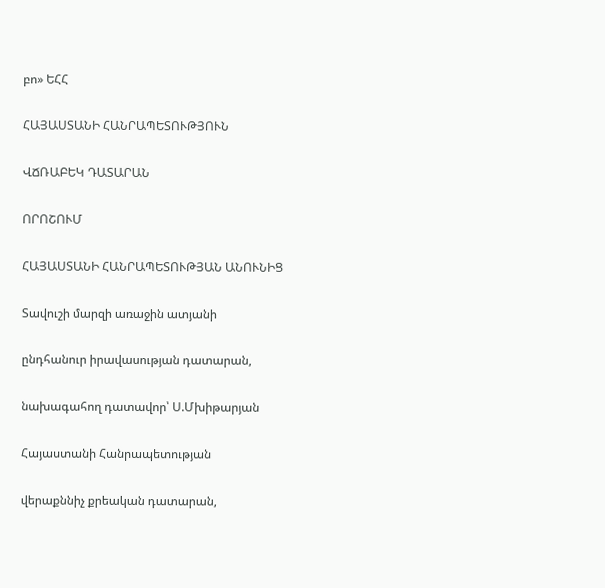բո» ԵՀՀ

ՀԱՅԱՍՏԱՆԻ ՀԱՆՐԱՊԵՏՈՒԹՅՈՒՆ

ՎՃՌԱԲԵԿ ԴԱՏԱՐԱՆ

ՈՐՈՇՈՒՄ

ՀԱՅԱՍՏԱՆԻ ՀԱՆՐԱՊԵՏՈՒԹՅԱՆ ԱՆՈՒՆԻՑ

Տավուշի մարզի առաջին ատյանի

ընդհանուր իրավասության դատարան,

նախագահող դատավոր՝ Ս.Մխիթարյան

Հայաստանի Հանրապետության

վերաքննիչ քրեական դատարան,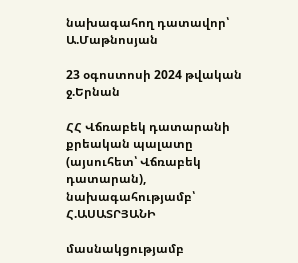նախագահող դատավոր՝ Ա.Մաթնոսյան

23 օգոստոսի 2024 թվական ջ.Երնան

ՀՀ Վճռաբեկ դատարանի քրեական պալատը (այսուհետ՝ Վճռաբեկ դատարան), նախագահությամբ՝ Հ.ԱՍԱՏՐՅԱՆԻ

մասնակցությամբ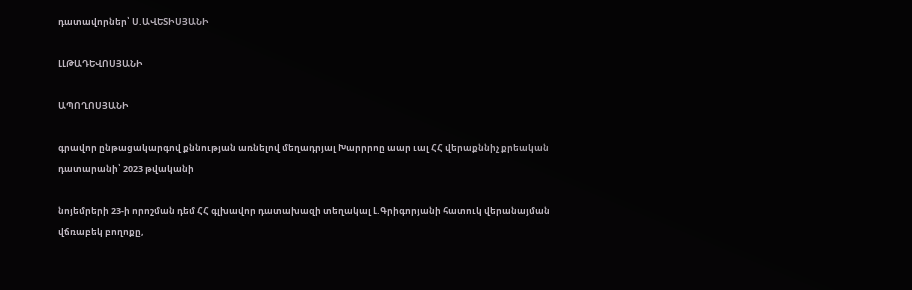դատավորներ՝ Ս.ԱՎԵՏԻՍՅԱՆԻ

ԼԼԹԱԴԵՎՈՍՅԱՆԻ

ԱՊՈՂՈՍՅԱՆԻ

գրավոր ընթացակարգով քննության առնելով մեղադրյալ Խարրրոը աար ւալ ՀՀ վերաքննիչ քրեական դատարանի՝ 2023 թվականի

նոյեմրերի 23-ի որոշման դեմ ՀՀ գլխավոր դատախազի տեղակալ Լ.Գրիգորյանի հատուկ վերանայման վճռաբեկ բողոքը,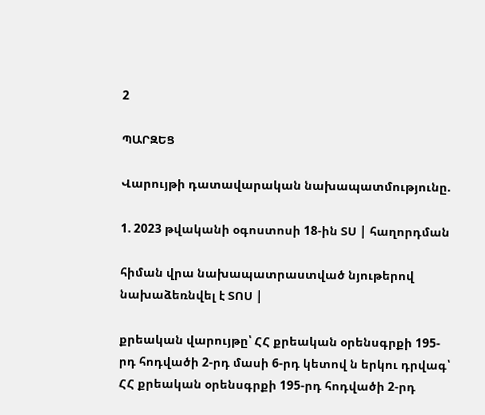2

ՊԱՐԶԵՑ

Վարույթի դատավարական նախապատմությունը.

1. 2023 թվականի օգոստոսի 18-ին ՏՍ | հաղորդման

հիման վրա նախապատրաստված նյութերով նախաձեռնվել է ՏՈՍ |

քրեական վարույթը՝ ՀՀ քրեական օրենսգրքի 195-րդ հոդվածի 2-րդ մասի 6-րդ կետով ն երկու դրվագ՝ ՀՀ քրեական օրենսգրքի 195-րդ հոդվածի 2-րդ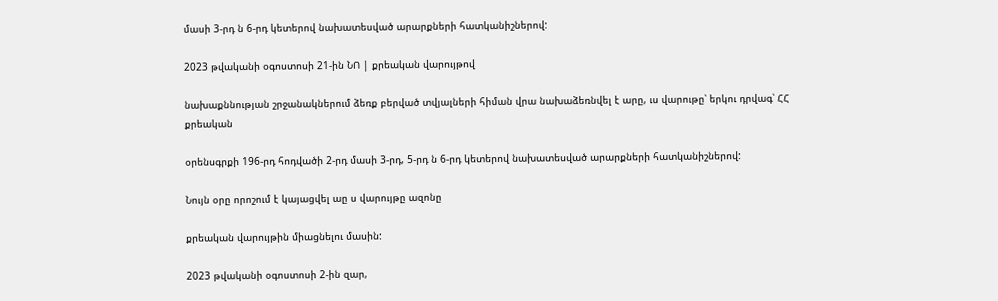մասի 3-րդ ն 6-րդ կետերով նախատեսված արարքների հատկանիշներով:

2023 թվականի օգոստոսի 21-ին ՆՈ | քրեական վարույթով

նախաքննության շրջանակներում ձեռք բերված տվյալների հիման վրա նախաձեռնվել է արը, ւս վարութը՝ երկու դրվագ՝ ՀՀ քրեական

օրենսգրքի 196-րդ հոդվածի 2-րդ մասի 3-րդ, 5-րդ ն 6-րդ կետերով նախատեսված արարքների հատկանիշներով:

Նույն օրը որոշում է կայացվել աը ս վարույթը ազոնը

քրեական վարույթին միացնելու մասին:

2023 թվականի օգոստոսի 2-ին զար,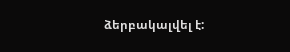ձերբակալվել է: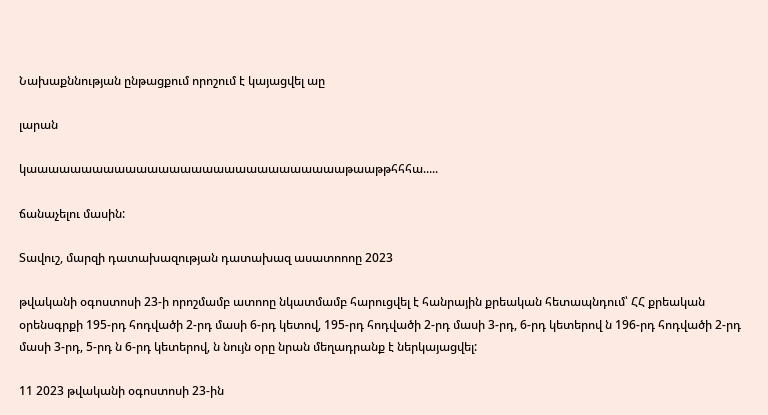Նախաքննության ընթացքում որոշում է կայացվել աը

լարան

կաաաաաաաաաաաաաաաաաաաաաաաաաաաաաթաաթթհհհա.....

ճանաչելու մասին:

Տավուշ, մարզի դատախազության դատախազ ասատոոոը 2023

թվականի օգոստոսի 23-ի որոշմամբ ատոոը նկատմամբ հարուցվել է հանրային քրեական հետապնդում՝ ՀՀ քրեական օրենսգրքի 195-րդ հոդվածի 2-րդ մասի 6-րդ կետով, 195-րդ հոդվածի 2-րդ մասի 3-րդ, 6-րդ կետերով ն 196-րդ հոդվածի 2-րդ մասի 3-րդ, 5-րդ ն 6-րդ կետերով, ն նույն օրը նրան մեղադրանք է ներկայացվել:

11 2023 թվականի օգոստոսի 23-ին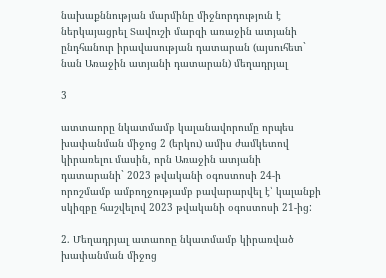նախաքննության մարմինը միջնորդություն է ներկայացրել Տավուշի մարզի առաջին ատյանի ընդհանուր իրավասության դատարան (այսուհետ` նան Առաջին ատյանի դատարան) մեղադրյալ

3

ատտաորը նկատմամբ կալանավորումը որպես խափանման միջոց 2 (երկու) ամիս ժամկետով կիրառելու մասին, որն Առաջին ատյանի դատարանի` 2023 թվականի օգոստոսի 24-ի որոշմամբ ամբողջությամբ բավարարվել է՝ կալանքի սկիզբը հաշվելով 2023 թվականի օգոստոսի 21-ից:

2. Մեղադրյալ ատաոոը նկատմամբ կիրառված խափանման միջոց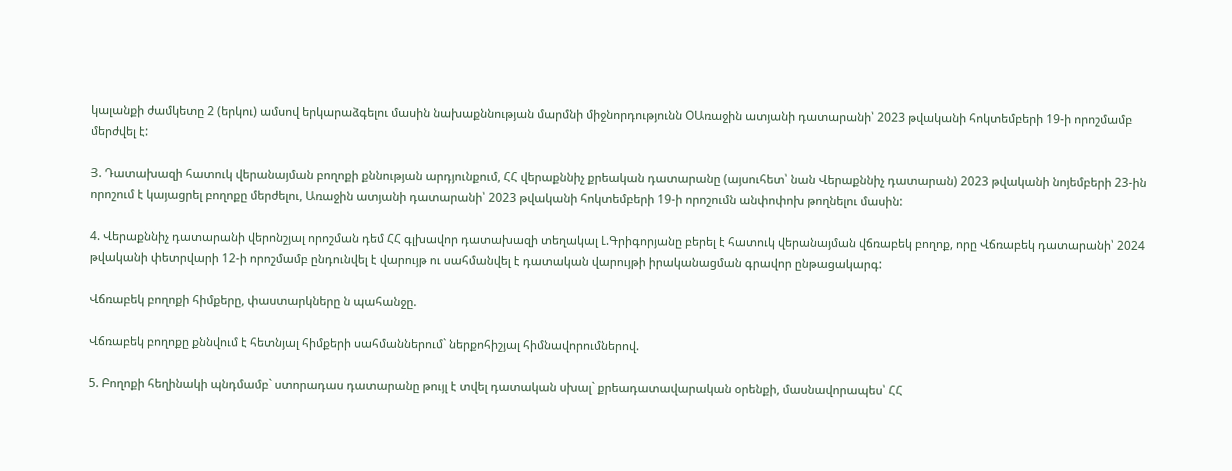կալանքի ժամկետը 2 (երկու) ամսով երկարաձգելու մասին նախաքննության մարմնի միջնորդությունն ՕԱռաջին ատյանի դատարանի՝ 2023 թվականի հոկտեմբերի 19-ի որոշմամբ մերժվել է:

Յ. Դատախազի հատուկ վերանայման բողոքի քննության արդյունքում, ՀՀ վերաքննիչ քրեական դատարանը (այսուհետ՝ նան Վերաքննիչ դատարան) 2023 թվականի նոյեմբերի 23-ին որոշում է կայացրել բողոքը մերժելու, Առաջին ատյանի դատարանի՝ 2023 թվականի հոկտեմբերի 19-ի որոշումն անփոփոխ թողնելու մասին:

4. Վերաքննիչ դատարանի վերոնշյալ որոշման դեմ ՀՀ գլխավոր դատախազի տեղակալ Լ.Գրիգորյանը բերել է հատուկ վերանայման վճռաբեկ բողոք, որը Վճռաբեկ դատարանի՝ 2024 թվականի փետրվարի 12-ի որոշմամբ ընդունվել է վարույթ ու սահմանվել է դատական վարույթի իրականացման գրավոր ընթացակարգ:

Վճռաբեկ բողոքի հիմքերը, փաստարկները ն պահանջը.

Վճռաբեկ բողոքը քննվում է հետնյալ հիմքերի սահմաններում` ներքոհիշյալ հիմնավորումներով.

5. Բողոքի հեղինակի պնդմամբ` ստորադաս դատարանը թույլ է տվել դատական սխալ` քրեադատավարական օրենքի, մասնավորապես՝ ՀՀ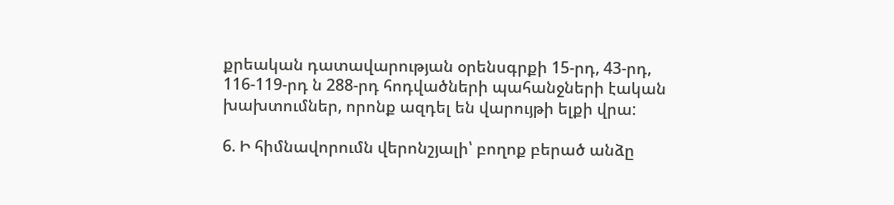քրեական դատավարության օրենսգրքի 15-րդ, 43-րդ, 116-119-րդ ն 288-րդ հոդվածների պահանջների էական խախտումներ, որոնք ազդել են վարույթի ելքի վրա:

6. Ի հիմնավորումն վերոնշյալի՝ բողոք բերած անձը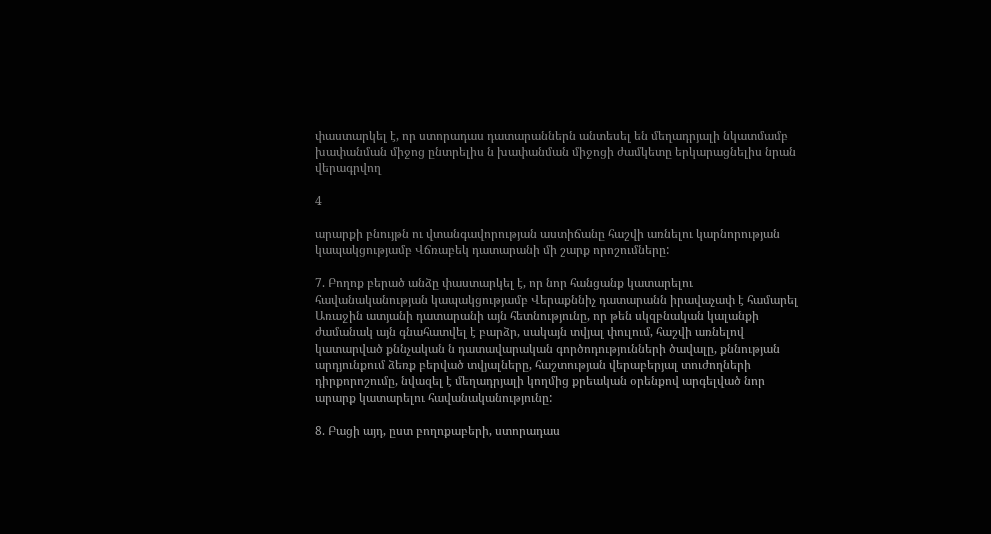փաստարկել է, որ ստորադաս դատարաններն անտեսել են մեղադրյալի նկատմամբ խափանման միջոց ընտրելիս ն խափանման միջոցի ժամկետը երկարացնելիս նրան վերագրվող

4

արարքի բնույթն ու վտանգավորության աստիճանը հաշվի առնելու կարնորության կապակցությամբ Վճռաբեկ դատարանի մի շարք որոշումները:

7. Բողոք բերած անձը փաստարկել է, որ նոր հանցանք կատարելու հավանականության կապակցությամբ Վերաքննիչ դատարանն իրավաչափ է համարել Առաջին ատյանի դատարանի այն հետնությունը, որ թեն սկզբնական կալանքի ժամանակ այն գնահատվել է բարձր, սակայն տվյալ փուլում, հաշվի առնելով կատարված քննչական ն դատավարական գործոդությունների ծավալը, քննության արդյունքում ձեռք բերված տվյալները, հաշտության վերաբերյալ տուժողների դիրքորոշումը, նվազել է մեղադրյալի կողմից քրեական օրենքով արգելված նոր արարք կատարելու հավանականությունը:

8. Բացի այդ, ըստ բողոքաբերի, ստորադաս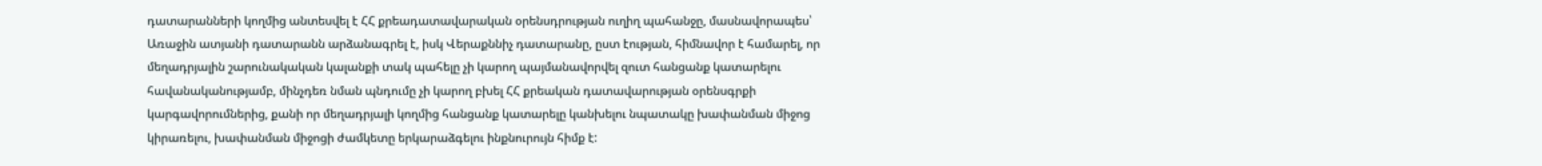դատարանների կողմից անտեսվել է ՀՀ քրեադատավարական օրենսդրության ուղիղ պահանջը, մասնավորապես՝ Առաջին ատյանի դատարանն արձանագրել է, իսկ Վերաքննիչ դատարանը, ըստ էության, հիմնավոր է համարել, որ մեղադրյալին շարունակական կալանքի տակ պահելը չի կարող պայմանավորվել զուտ հանցանք կատարելու հավանականությամբ, մինչդեռ նման պնդումը չի կարող բխել ՀՀ քրեական դատավարության օրենսգրքի կարգավորումներից, քանի որ մեղադրյալի կողմից հանցանք կատարելը կանխելու նպատակը խափանման միջոց կիրառելու, խափանման միջոցի ժամկետը երկարաձգելու ինքնուրույն հիմք է: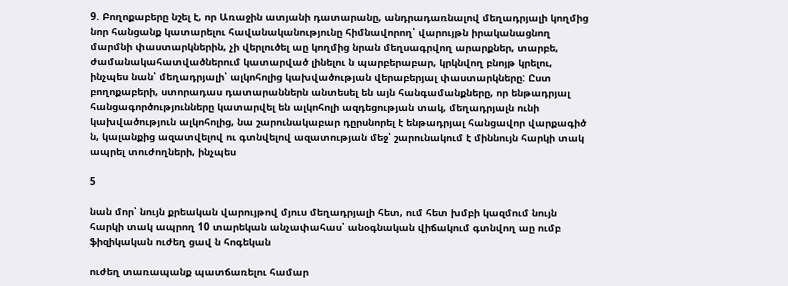9. Բողոքաբերը նշել է, որ Առաջին ատյանի դատարանը, անդրադառնալով մեղադրյալի կողմից նոր հանցանք կատարելու հավանականությունը հիմնավորող՝ վարույթն իրականացնող մարմնի փաստարկներին, չի վերլուծել աը կողմից նրան մեղսագրվող արարքներ, տարբե, ժամանակահատվածներում կատարված լինելու ն պարբերաբար, կրկնվող բնոյթ կրելու, ինչպես նան՝ մեղադրյալի՝ ալկոհոլից կախվածության վերաբերյալ փաստարկները: Ըստ բողոքաբերի, ստորադաս դատարաններն անտեսել են այն հանգամանքները, որ ենթադրյալ հանցագործությունները կատարվել են ալկոհոլի ազդեցության տակ, մեղադրյալն ունի կախվածություն ալկոհոլից, նա շարունակաբար դըրսնորել է ենթադրյալ հանցավոր վարքագիծ ն, կալանքից ազատվելով ու գտնվելով ազատության մեջ՝ շարունակում է միննույն հարկի տակ ապրել տուժողների, ինչպես

5

նան մոր՝ նույն քրեական վարույթով մյուս մեղադրյալի հետ, ում հետ խմբի կազմում նույն հարկի տակ ապրող 10 տարեկան անչափահաս՝ անօգնական վիճակում գտնվող աը ումբ ֆիզիկական ուժեղ ցավ ն հոգեկան

ուժեղ տառապանք պատճառելու համար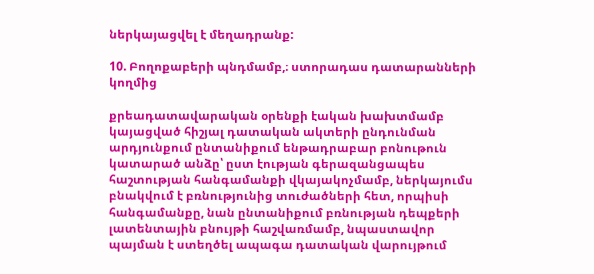ներկայացվել է մեղադրանք:

10. Բողոքաբերի պնդմամբ,։ ստորադաս դատարանների կողմից

քրեադատավարական օրենքի էական խախտմամբ կայացված հիշյալ դատական ակտերի ընդունման արդյունքում ընտանիքում ենթադրաբար բոնութուն կատարած անձը՝ ըստ էության գերազանցապես հաշտության հանգամանքի վկայակոչմամբ, ներկայումս բնակվում է բռնությունից տուժածների հետ, որպիսի հանգամանքը, նան ընտանիքում բռնության դեպքերի լատենտային բնույթի հաշվառմամբ, նպաստավոր պայման է ստեղծել ապագա դատական վարույթում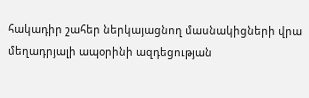հակադիր շահեր ներկայացնող մասնակիցների վրա մեղադրյալի ապօրինի ազդեցության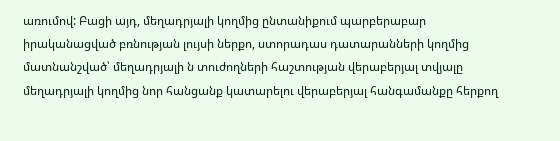առումով: Բացի այդ, մեղադրյալի կողմից ընտանիքում պարբերաբար իրականացված բռնության լույսի ներքո, ստորադաս դատարանների կողմից մատնանշված՝ մեղադրյալի ն տուժողների հաշտության վերաբերյալ տվյալը մեղադրյալի կողմից նոր հանցանք կատարելու վերաբերյալ հանգամանքը հերքող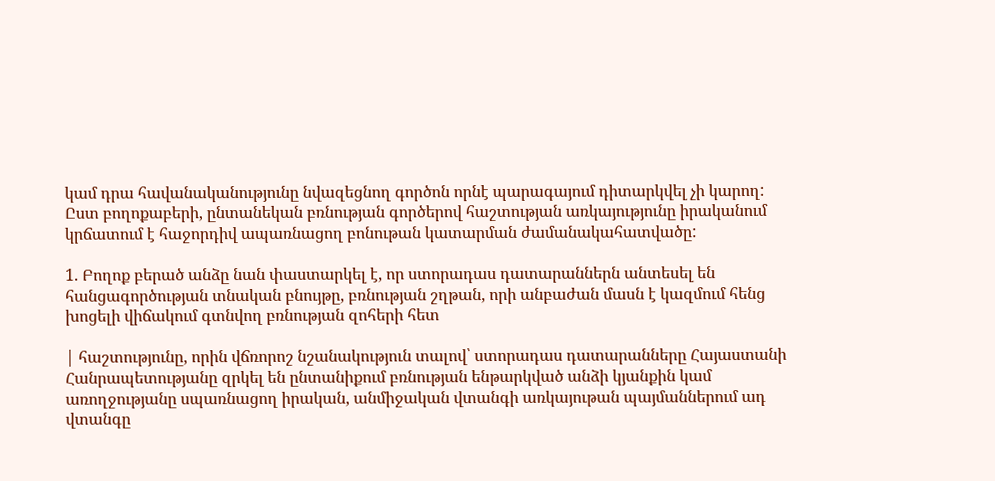կամ դրա հավանականությունը նվազեցնող գործոն որնէ պարագայում դիտարկվել չի կարող: Ըստ բողոքաբերի, ընտանեկան բռնության գործերով հաշտության առկայությունը իրականում կրճատում է հաջորդիվ ապառնացող բոնութան կատարման ժամանակահատվածը:

1. Բողոք բերած անձը նան փաստարկել է, որ ստորադաս դատարաններն անտեսել են հանցագործության տնական բնույթը, բռնության շղթան, որի անբաժան մասն է կազմում հենց խոցելի վիճակում գտնվող բռնության զոհերի հետ

| հաշտությունը, որին վճռորոշ նշանակություն տալով՝ ստորադաս դատարանները Հայաստանի Հանրապետությանը զրկել են ընտանիքում բռնության ենթարկված անձի կյանքին կամ առողջությանը սպառնացող իրական, անմիջական վտանգի առկայութան պայմաններում ադ վտանգը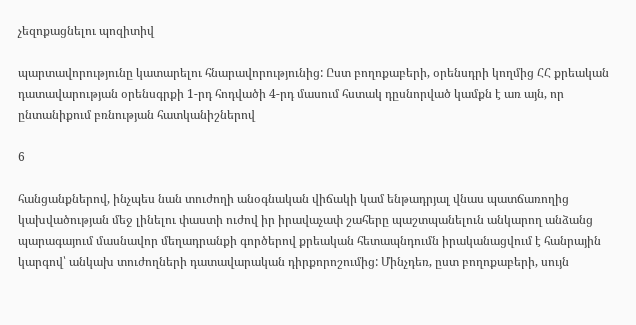չեզոքացնելու պոզիտիվ

պարտավորությունը կատարելու հնարավորությունից: Ըստ բողոքաբերի, օրենսդրի կողմից ՀՀ քրեական դատավարության օրենսգրքի 1-րդ հոդվածի 4-րդ մասում հստակ դըսնորված կամքն է առ այն, որ ընտանիքում բռնության հատկանիշներով

6

հանցանքներով, ինչպես նան տուժողի անօգնական վիճակի կամ ենթադրյալ վնաս պատճառողից կախվածության մեջ լինելու փաստի ուժով իր իրավաչափ շահերը պաշտպանելուն անկարող անձանց պարագայում մասնավոր մեղադրանքի գործերով քրեական հետապնդումն իրականացվում է հանրային կարգով՝ անկախ տուժողների դատավարական դիրքորոշումից: Մինչդեռ, ըստ բողոքաբերի, սույն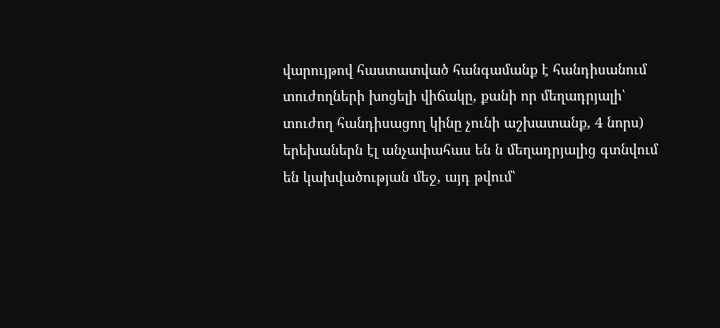վարույթով հաստատված հանգամանք է հանդիսանում տուժողների խոցելի վիճակը, քանի որ մեղադրյալի՝ տուժող հանդիսացող կինը չունի աշխատանք, 4 նորս) երեխաներն էլ անչափահաս են ն մեղադրյալից գտնվում են կախվածության մեջ, այդ թվում՝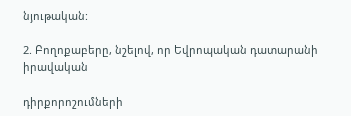նյութական:

2. Բողոքաբերը, նշելով, որ Եվրոպական դատարանի իրավական

դիրքորոշումների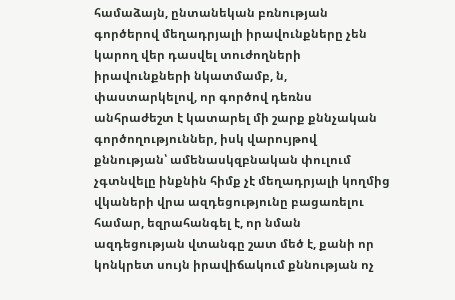համաձայն, ընտանեկան բռնության գործերով մեղադրյալի իրավունքները չեն կարող վեր դասվել տուժողների իրավունքների նկատմամբ, ն, փաստարկելով, որ գործով դեռնս անհրաժեշտ է կատարել մի շարք քննչական գործողություններ, իսկ վարույթով քննության՝ ամենասկզբնական փուլում չգտնվելը ինքնին հիմք չէ մեղադրյալի կողմից վկաների վրա ազդեցությունը բացառելու համար, եզրահանգել է, որ նման ազդեցության վտանգը շատ մեծ է, քանի որ կոնկրետ սույն իրավիճակում քննության ոչ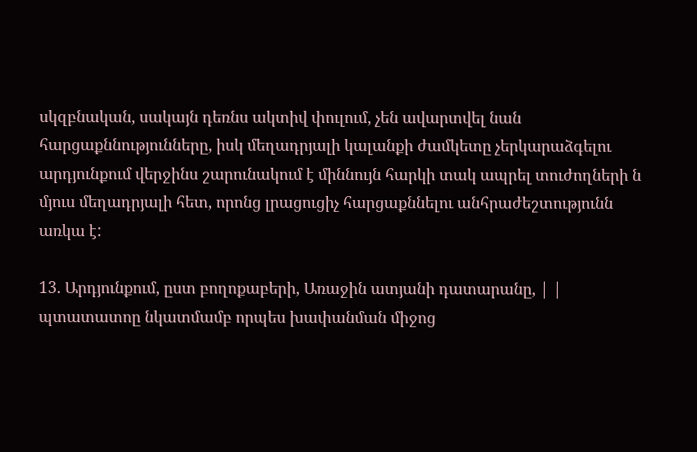սկզբնական, սակայն դեռնս ակտիվ փուլում, չեն ավարտվել նան հարցաքննությունները, իսկ մեղադրյալի կալանքի ժամկետը չերկարաձգելու արդյունքում վերջինս շարունակում է միննույն հարկի տակ ապրել տուժողների ն մյուս մեղադրյալի հետ, որոնց լրացուցիչ հարցաքննելու անհրաժեշտությունն առկա է:

13. Արդյունքում, ըստ բողոքաբերի, Առաջին ատյանի դատարանը, | | պտատատոը նկատմամբ որպես խափանման միջոց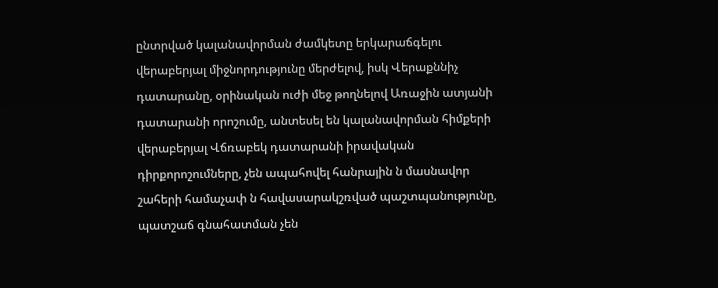ընտրված կալանավորման ժամկետը երկարաճգելու վերաբերյալ միջնորդությունը մերժելով, իսկ Վերաքննիչ դատարանը, օրինական ուժի մեջ թողնելով Առաջին ատյանի դատարանի որոշումը, անտեսել են կալանավորման հիմքերի վերաբերյալ Վճռաբեկ դատարանի իրավական դիրքորոշումները, չեն ապահովել հանրային ն մասնավոր շահերի համաչափ ն հավասարակշռված պաշտպանությունը, պատշաճ գնահատման չեն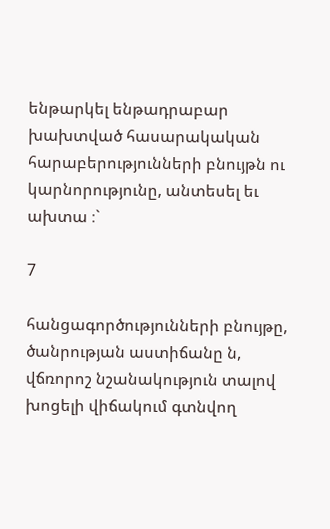ենթարկել ենթադրաբար խախտված հասարակական հարաբերությունների բնույթն ու կարնորությունը, անտեսել եւ ախտա ։`

7

հանցագործությունների բնույթը, ծանրության աստիճանը ն, վճռորոշ նշանակություն տալով խոցելի վիճակում գտնվող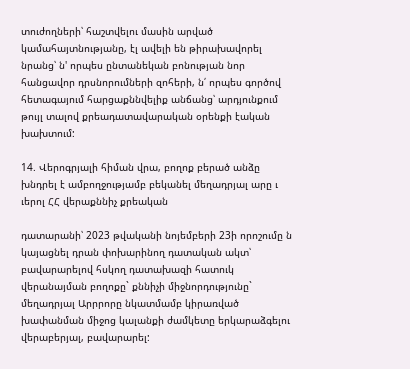տուժողների՝ հաշտվելու մասին արված կամահայտնությանը, էլ ավելի են թիրախավորել նրանց՝ ն' որպես ընտանեկան բոնության նոր հանցավոր դրսնորումների զոհերի, ն՛ որպես գործով հետագայում հարցաքննվելիք անճանց՝ արդյունքում թույլ տալով քրեադատավարական օրենքի էական խախտում:

14. Վերոգրյալի հիման վրա, բողոք բերած անձը խնդրել է ամբողջությամբ բեկանել մեղադրյալ արը ւ ւերոլ ՀՀ վերաքննիչ քրեական

դատարանի՝ 2023 թվականի նոյեմբերի 23ի որոշումը ն կայացնել դրան փոխարինող դատական ակտ՝ բավարարելով հսկող դատախազի հատուկ վերանայման բողոքը` քննիչի միջնորդությունը` մեղադրյալ Արրրորը նկատմամբ կիրառված խափանման միջոց կալանքի ժամկետը երկարաձգելու վերաբերյալ, բավարարել: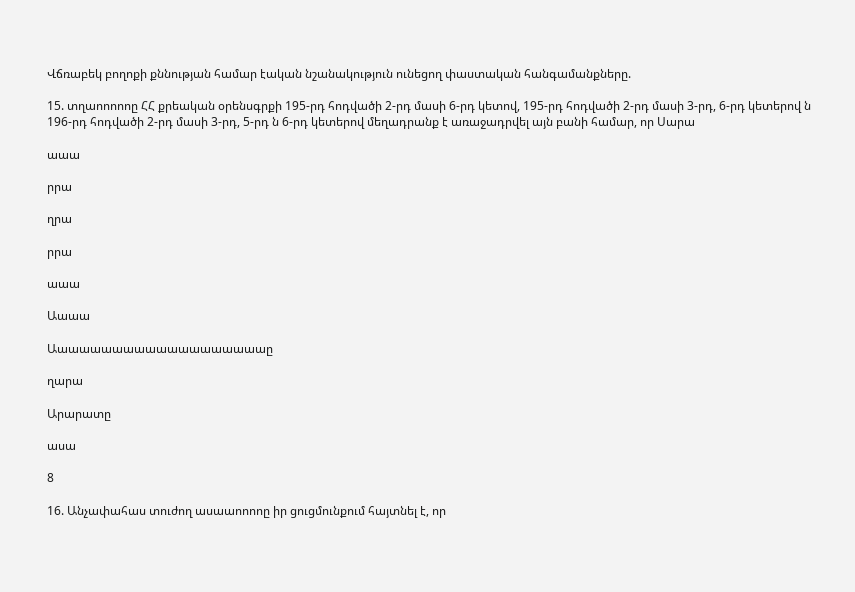Վճռաբեկ բողոքի քննության համար էական նշանակություն ունեցող փաստական հանգամանքները.

15. տղաոոոոոը ՀՀ քրեական օրենսգրքի 195-րդ հոդվածի 2-րդ մասի 6-րդ կետով, 195-րդ հոդվածի 2-րդ մասի 3-րդ, 6-րդ կետերով ն 196-րդ հոդվածի 2-րդ մասի 3-րդ, 5-րդ ն 6-րդ կետերով մեղադրանք է առաջադրվել այն բանի համար, որ Սարա

աաա

րրա

ղրա

րրա

աաա

Աաաա

Աաաաաաաաաաաաաաաաաաաաը

ղարա

Արարատը

ասա

8

16. Անչափահաս տուժող ասաաոոոոը իր ցուցմունքում հայտնել է, որ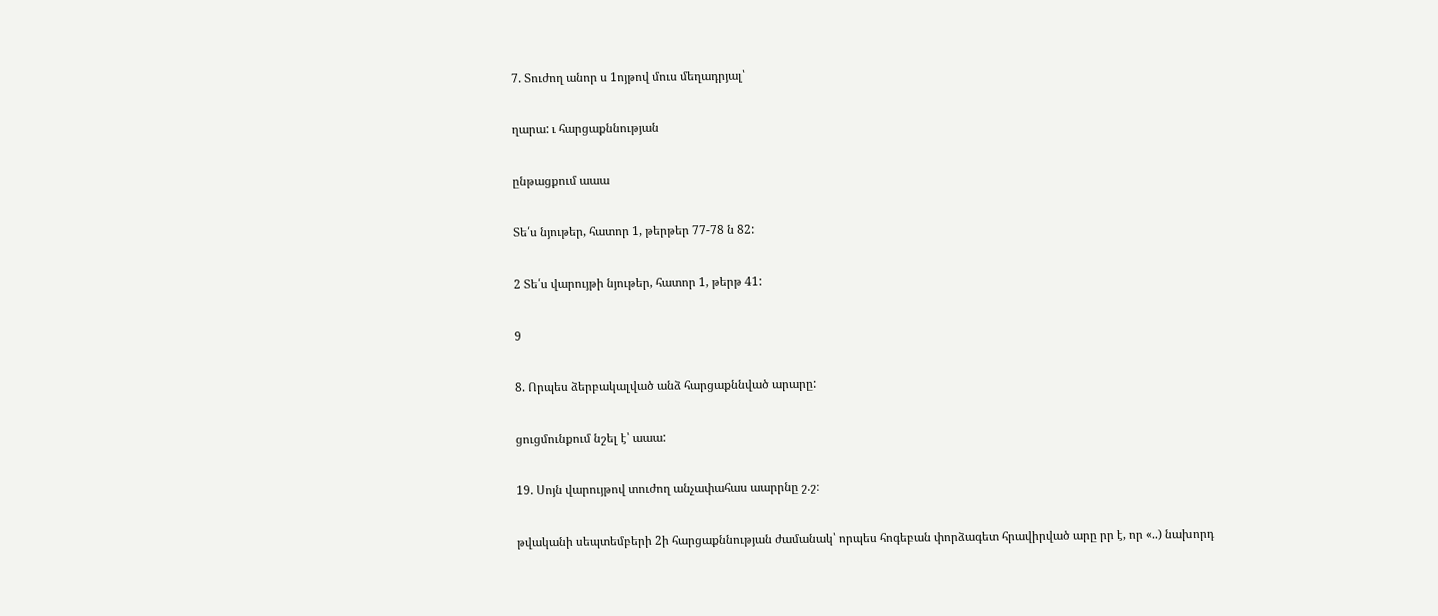7. Տուժող անոր ս 1ոյթով մուս մեղադրյալ՝

ղարա: ւ հարցաքննության

ընթացքում աաա

Տե՛ս նյութեր, հատոր 1, թերթեր 77-78 ն 82:

2 Տե՛ս վարույթի նյութեր, հատոր 1, թերթ 41:

9

8. Որպես ձերբակալված անձ հարցաքննված արարը:

ցուցմունքում նշել է՝ աաա:

19. Սոյն վարույթով տուժող անչափահաս աարրնը շ.շ։

թվականի սեպտեմբերի 2ի հարցաքննության ժամանակ՝ որպես հոգեբան փորձագետ հրավիրված արը րր է, որ «..) նախորդ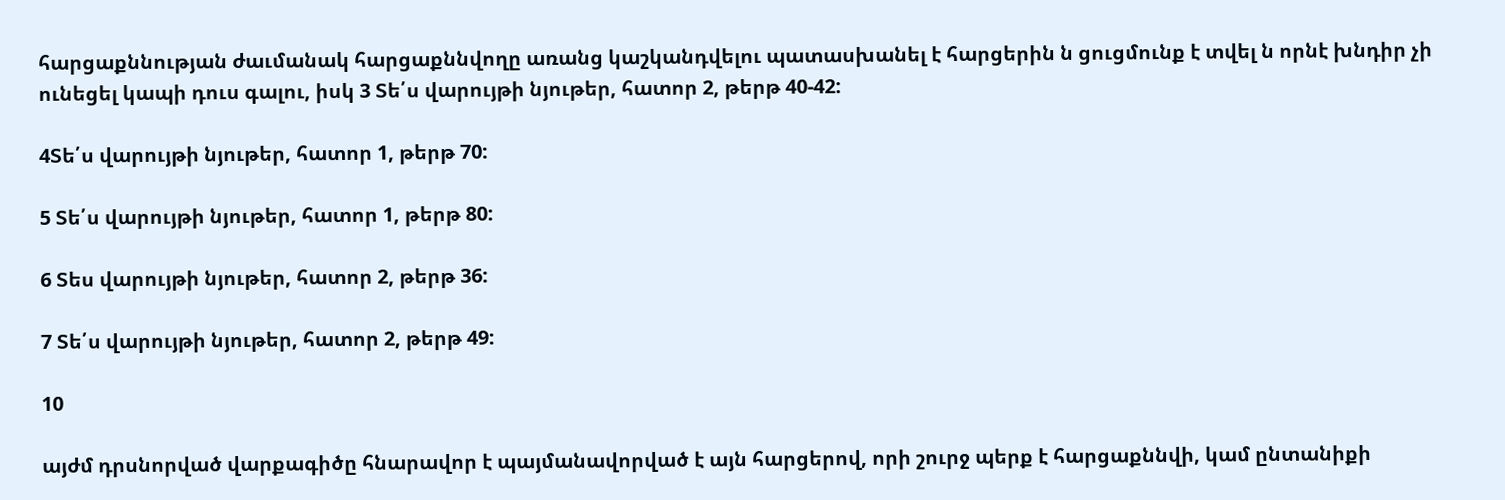հարցաքննության ժաւմանակ հարցաքննվողը առանց կաշկանդվելու պատասխանել է հարցերին ն ցուցմունք է տվել ն որնէ խնդիր չի ունեցել կապի դուս գալու, իսկ 3 Տե՛ս վարույթի նյութեր, հատոր 2, թերթ 40-42:

4Տե՛ս վարույթի նյութեր, հատոր 1, թերթ 70:

5 Տե՛ս վարույթի նյութեր, հատոր 1, թերթ 80:

6 Տես վարույթի նյութեր, հատոր 2, թերթ 36:

7 Տե՛ս վարույթի նյութեր, հատոր 2, թերթ 49:

10

այժմ դրսնորված վարքագիծը հնարավոր է պայմանավորված է այն հարցերով, որի շուրջ պերք է հարցաքննվի, կամ ընտանիքի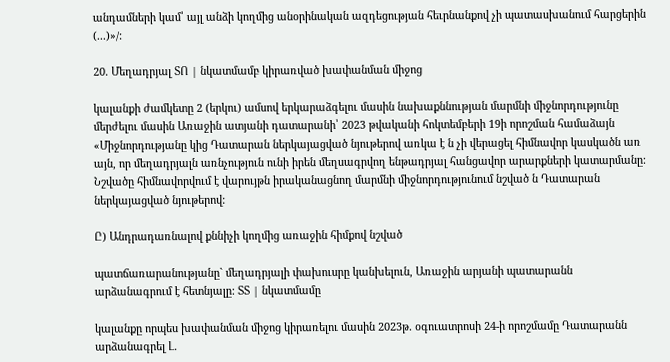անդամների կամ՝ այլ անձի կողմից անօրինական ազդեցության հեւրնանքով չի պատասխանում հարցերին (...)»/:

20. Մեղադրյալ ՏՈ | նկատմամբ կիրառված խափանման միջոց

կալանքի ժամկետը 2 (երկու) ամսով երկարաձգելու մասին նախաքննության մարմնի միջնորդությունը մերժելու մասին Առաջին ատյանի դատարանի՝ 2023 թվականի հոկտեմբերի 19ի որոշման համաձայն «Միջնորդությանը կից Դատարան ներկայացված նյութերով առկա է ն չի վերացել հիմնավոր կասկածն առ այն, որ մեղադրյալն առնչություն ունի իրեն մեղսագրվող ենթադրյալ հանցավոր արարքների կատարմանը: Նշվածը հիմնավորվում է վարույթն իրականացնող մարմնի միջնորդությունում նշված ն Դատարան ներկայացված նյութերով:

Ը) Անդրադառնալով քննիչի կողմից առաջին հիմքով նշված

պատճառարանությանը` մեղադրյալի փախուսրը կանխելուն, Առաջին արյանի պատարանն արձանագրում է հետնյալը: ՏՏ | նկատմամը

կալանքը որպես խափանման միջոց կիրառելու մասին 2023թ. օգուատրոսի 24-ի որոշմամը Դատարանն արձանագրել Լ.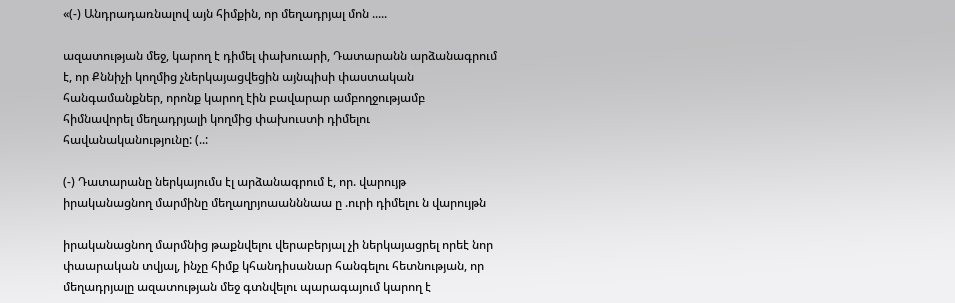«(-) Անդրադառնալով այն հիմքին, որ մեղադրյալ մոն .....

ազատության մեջ, կարող է դիմել փախուարի, Դատարանն արձանագրում է, որ Քննիչի կողմից չներկայացվեցին այնպիսի փաստական հանգամանքներ, որոնք կարող էին բավարար ամբողջությամբ հիմնավորել մեղադրյալի կողմից փախուստի դիմելու հավանականությունը: (..:

(-) Դատարանը ներկայումս էլ արձանագրում է, որ. վարույթ իրականացնող մարմինը մեղաղրյոաանննաա ը .ուրի դիմելու ն վարույթն

իրականացնող մարմնից թաքնվելու վերաբերյալ չի ներկայացրել որեէ նոր փաարական տվյալ, ինչը հիմք կհանդիսանար հանգելու հետնության, որ մեղադրյալը ազատության մեջ գտնվելու պարագայում կարող է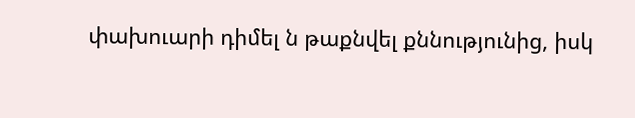փախուարի դիմել ն թաքնվել քննությունից, իսկ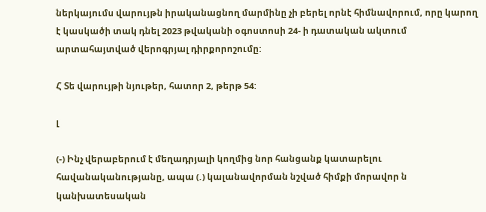ներկայումս վարույթն իրականացնող մարմինը չի բերել որնէ հիմնավորում, որը կարող է կասկածի տակ դնել 2023 թվականի օգոստոսի 24- ի դատական ակտում արտահայտված վերոգրյալ դիրքորոշումը:

Հ Տե վարույթի նյութեր, հատոր 2, թերթ 54:

լ

(-) Ինչ վերաբերում է մեղադրյալի կողմից նոր հանցանք կատարելու հավանականությանը, ապա (.) կալանավորման նշված հիմքի մորավոր ն կանխատեսական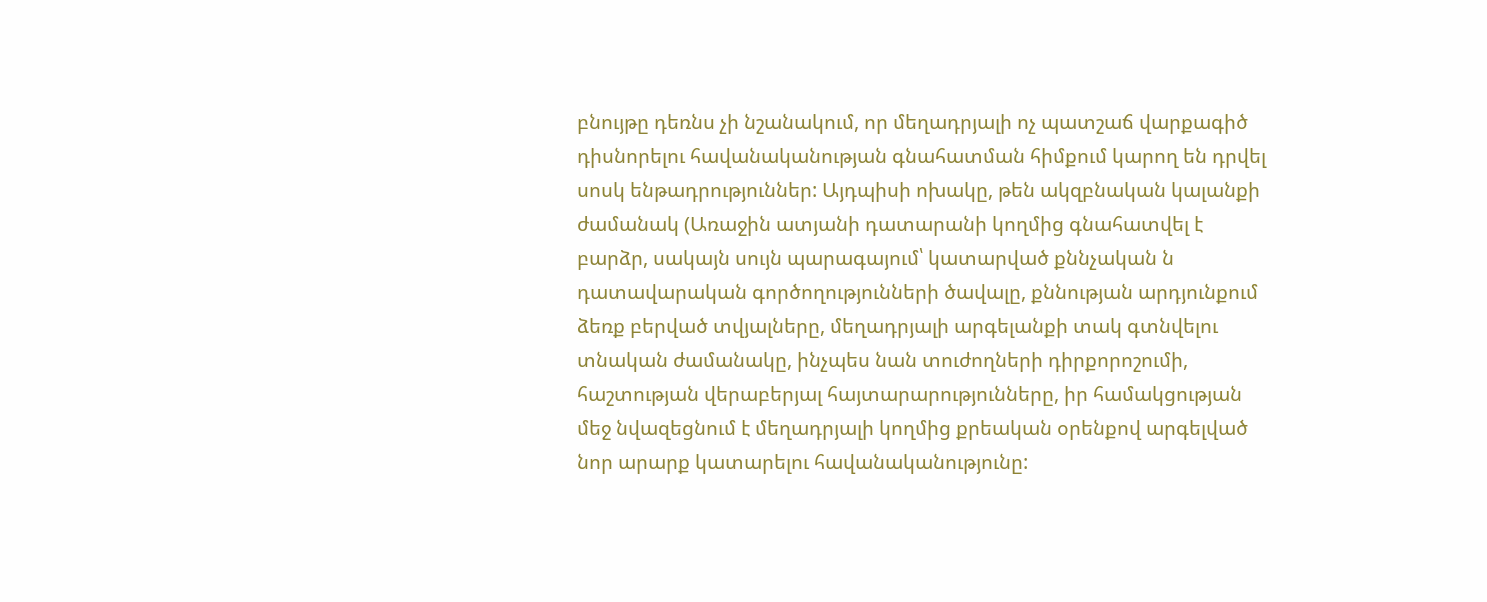բնույթը դեռնս չի նշանակում, որ մեղադրյալի ոչ պատշաճ վարքագիծ դիսնորելու հավանականության գնահատման հիմքում կարող են դրվել սոսկ ենթադրություններ: Այդպիսի ոխակը, թեն ակզբնական կալանքի ժամանակ (Առաջին ատյանի դատարանի կողմից գնահատվել է բարձր, սակայն սույն պարագայում՝ կատարված քննչական ն դատավարական գործողությունների ծավալը, քննության արդյունքում ձեռք բերված տվյալները, մեղադրյալի արգելանքի տակ գտնվելու տնական ժամանակը, ինչպես նան տուժողների դիրքորոշումի, հաշտության վերաբերյալ հայտարարությունները, իր համակցության մեջ նվազեցնում է մեղադրյալի կողմից քրեական օրենքով արգելված նոր արարք կատարելու հավանականությունը: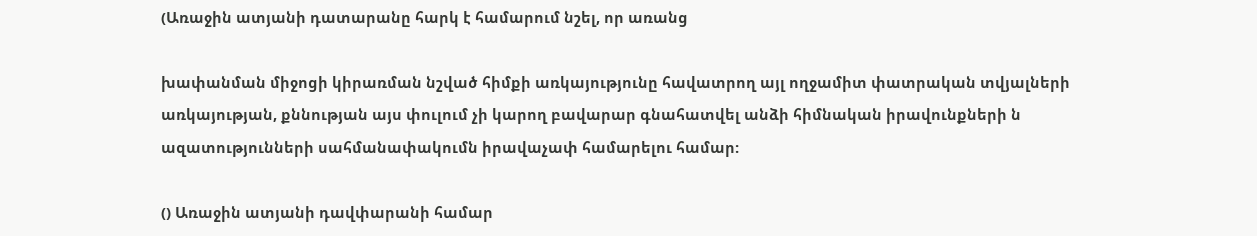(Առաջին ատյանի դատարանը հարկ է համարում նշել, որ առանց

խափանման միջոցի կիրառման նշված հիմքի առկայությունը հավատրող այլ ողջամիտ փատրական տվյալների առկայության, քննության այս փուլում չի կարող բավարար գնահատվել անձի հիմնական իրավունքների ն ազատությունների սահմանափակումն իրավաչափ համարելու համար:

() Առաջին ատյանի դավփարանի համար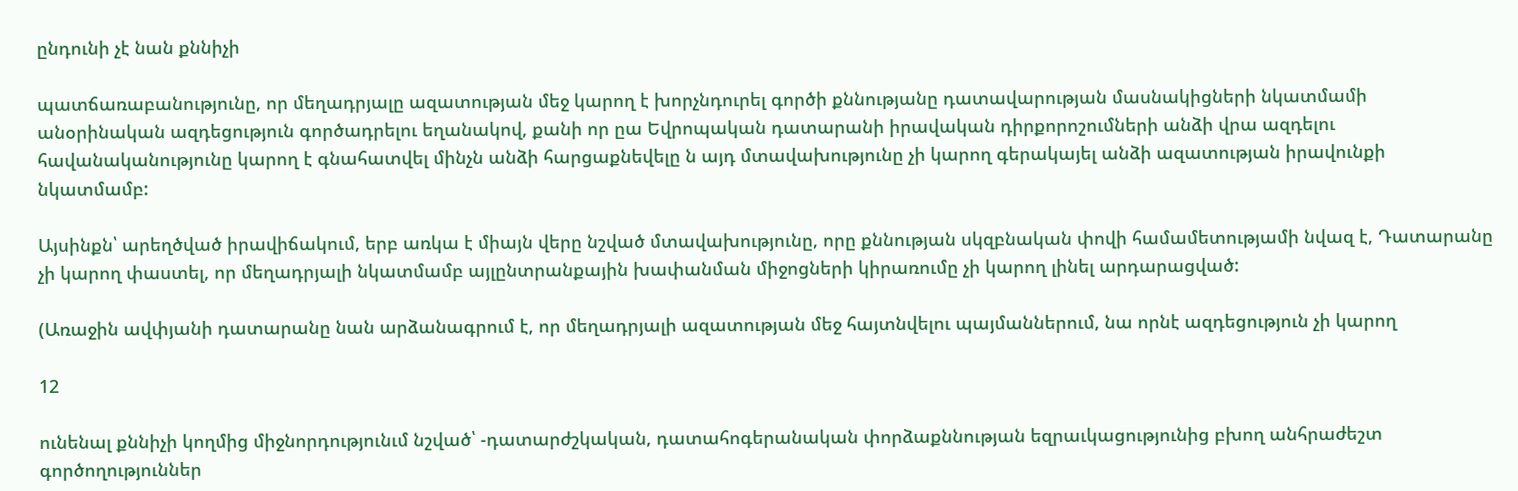ընդունի չէ նան քննիչի

պատճառաբանությունը, որ մեղադրյալը ազատության մեջ կարող է խորչնդուրել գործի քննությանը դատավարության մասնակիցների նկատմամի անօրինական ազդեցություն գործադրելու եղանակով, քանի որ ըա Եվրոպական դատարանի իրավական դիրքորոշումների անձի վրա ազդելու հավանականությունը կարող է գնահատվել մինչն անձի հարցաքնեվելը ն այդ մտավախությունը չի կարող գերակայել անձի ազատության իրավունքի նկատմամբ:

Այսինքն՝ արեղծված իրավիճակում, երբ առկա է միայն վերը նշված մտավախությունը, որը քննության սկզբնական փովի համամետությամի նվազ է, Դատարանը չի կարող փաստել, որ մեղադրյալի նկատմամբ այլընտրանքային խափանման միջոցների կիրառումը չի կարող լինել արդարացված:

(Առաջին ավփյանի դատարանը նան արձանագրում է, որ մեղադրյալի ազատության մեջ հայտնվելու պայմաններում, նա որնէ ազդեցություն չի կարող

12

ունենալ քննիչի կողմից միջնորդությունւմ նշված՝ -դատարժշկական, դատահոգերանական փորձաքննության եզրաւկացությունից բխող անհրաժեշտ գործողություններ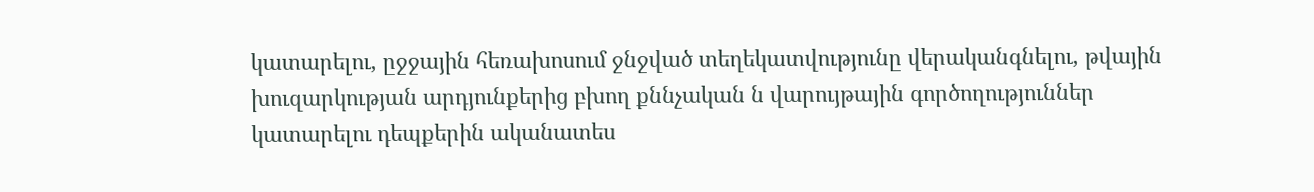կատարելու, ըջջային հեռախոսում ջնջված տեղեկատվությունը վերականգնելու, թվային խուզարկության արդյունքերից բխող քննչական ն վարույթային գործողություններ կատարելու դեպքերին ականատես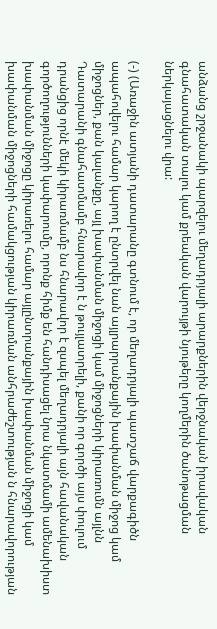անձանց շրջանակի պարզելու մեղադրյալի արարքներին վերջնական իրավական գնահատական տալու կամ քրեական վարույթի նյութերը կողմերին ծանոթացման ներկայացնելու վրա:

(-) (Առաջին ատյանի դատարանը գտնում է, որ մեղադրյալի պատշաճ վարքագիծն ապահովելու համար կարող է ընտրվել նան այլրարրանքային խափանման միջոց կամ միջոցներ, քան կալանքը, այլ խափանման միջոցի կամ միջոցների կիրառումն այլնն Դատարանի գնահատմամբ հնարավոր է ն թույլատրելի, քանի որ գործի այս փուլում դրանցից որնէ մեկի կիրառմամբ նս հնարավոր է զսպել մեղադրյալի այն հավանական գործողությունների կափարումը, որոնք հիմք են հանդիսացել նրա նկատմամի ամենախիստ խափանման միջոցը կիրառելու համար այլընտրանքային խափանման միջոցի կամ խափանման միջոցների համակցության կիրառման անհրաժեշտության ն հնարավորության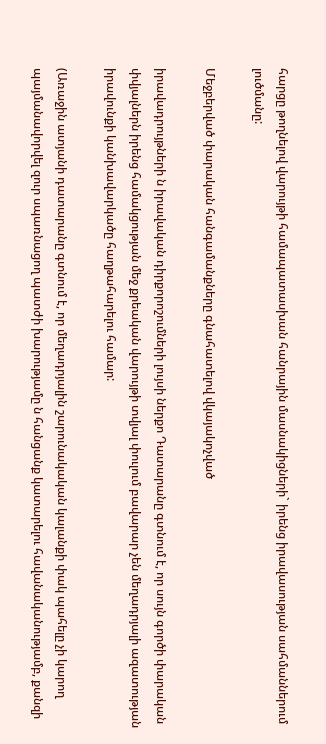հարցը թողնելով վարույթի համապատասխան հանրային մասնակիցների` իրենց իրավասության սահմաններում լուծմանը:

Մեջբերված փարական հանգամանքները գնահատելով վկայակոչված

իրավադրույթների ն իրավական դիրքորոշումների լույսի ներքո Դատարանը գտնում է, որ սույն գործի փարական փվյալներն իրենց համակցության մեջ քրեական վարույթի տվյալ փուլում բավարար չեն մեղադրյալի ազատության իրավունքի կանխավարկածը հաղթահարելու համար:

(Առաջին ատյանի դատարանը գտնում է, որ մեղադրյալին շարունակական կալանքի փակ պահելը չի կարող պայմանավորվել զուր սպառնացող պատժի խարությամը ն հանցանք կատարելու հավանականությամբ, քանզի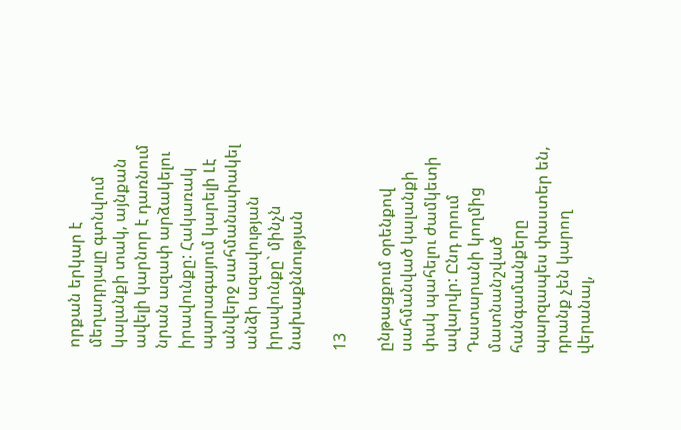որքան երկար է մեղադրյալը գտնվում կալանքի տակ, այնքան ավելի կարնոր է դառնում նրան ազափ արձակելու իրավունքը: Հակառակ պարագայում կարելի Լէ անվերջ սահմանափակել անձի ազավության իրավունքը` մինչն նախաքննության

13

ընթացքում օրենքով սահմանված կալանքի փակ պահելու ժամկետի ավարվր: Ընդ որում Դատարանի կողմից մատնանշված հանգամանքերը պարզապես փաստեր են, դրանք չեն կարող վերանալ,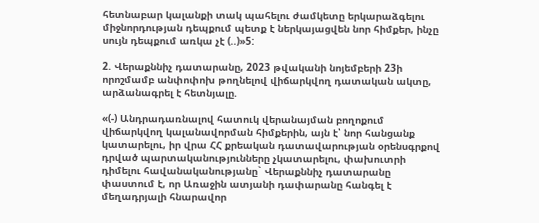հետնաբար կալանքի տակ պահելու ժամկետը երկարաձգելու միջնորդության դեպքում պետք է ներկայացվեն նոր հիմքեր, ինչը սույն դեպքում առկա չէ (..)»5:

2. Վերաքննիչ դատարանը, 2023 թվականի նոյեմբերի 23ի որոշմամբ անփոփոխ թողնելով վիճարկվող դատական ակտը, արձանագրել է հետնյալը.

«(-) Անդրադառնալով հատուկ վերանայման բողոքում վիճարկվող կալանավորման հիմքերին, այն է՝ նոր հանցանք կատարելու, իր վրա ՀՀ քրեական դատավարության օրենսգրքով դրված պարտականությունները չկատարելու, փախուտրի դիմելու հավանականությանը` Վերաքննիչ դատարանը փաստում է, որ Առաջին ատյանի դափարանը հանգել է մեղադրյալի հնարավոր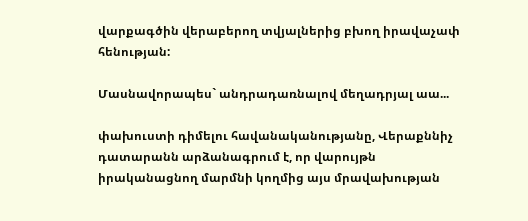վարքագծին վերաբերող տվյալներից բխող իրավաչափ հենության:

Մասնավորապես` անդրադառնալով մեղադրյալ աա...

փախուստի դիմելու հավանականությանը, Վերաքննիչ դատարանն արձանագրում է, որ վարույթն իրականացնող մարմնի կողմից այս մրավախության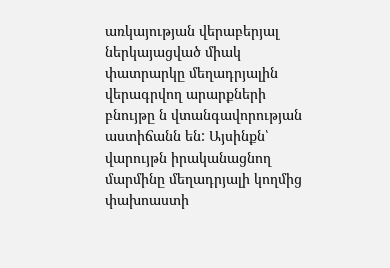առկայության վերաբերյալ ներկայացված միակ փատրարկը մեղադրյալին վերագրվող արարքների բնույթը ն վտանգավորության աստիճանն են: Այսինքն՝ վարույթն իրականացնող մարմինը մեղադրյալի կողմից փախոաստի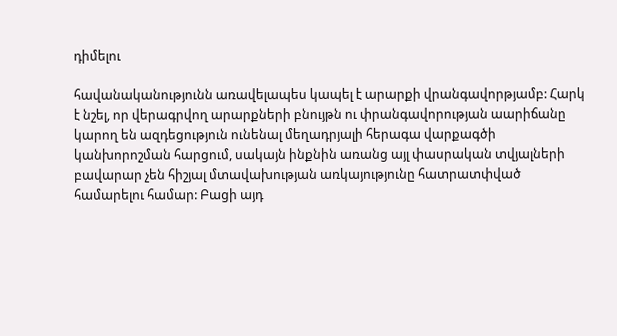դիմելու

հավանականությունն առավելապես կապել է արարքի վրանգավորթյամբ: Հարկ է նշել, որ վերագրվող արարքների բնույթն ու փրանգավորության աարիճանը կարող են ազդեցություն ունենալ մեղադրյալի հերագա վարքագծի կանխորոշման հարցում, սակայն ինքնին առանց այլ փասրական տվյալների բավարար չեն հիշյալ մտավախության առկայությունը հատրատփված համարելու համար: Բացի այդ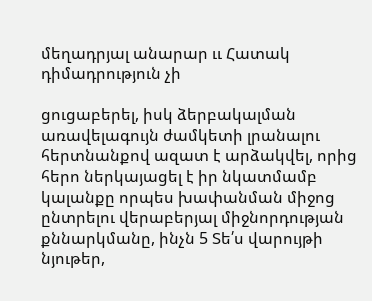մեղադրյալ անարար ււ Հատակ դիմադրություն չի

ցուցաբերել, իսկ ձերբակալման առավելագույն ժամկետի լրանալու հերտնանքով ազատ է արձակվել, որից հերո ներկայացել է իր նկատմամբ կալանքը որպես խափանման միջոց ընտրելու վերաբերյալ միջնորդության քննարկմանը, ինչն 5 Տե՛ս վարույթի նյութեր,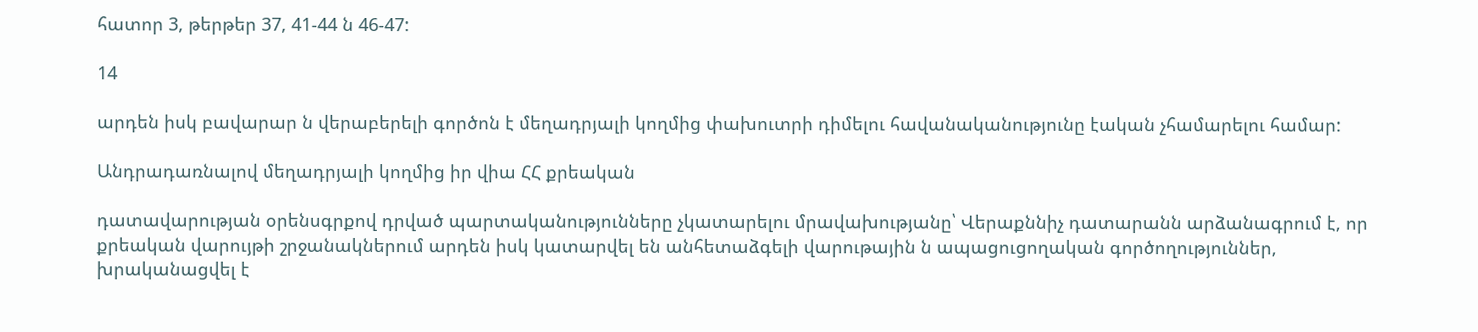հատոր 3, թերթեր 37, 41-44 ն 46-47:

14

արդեն իսկ բավարար ն վերաբերելի գործոն է մեղադրյալի կողմից փախուտրի դիմելու հավանականությունը էական չհամարելու համար:

Անդրադառնալով մեղադրյալի կողմից իր վիա ՀՀ քրեական

դատավարության օրենսգրքով դրված պարտականությունները չկատարելու մրավախությանը՝ Վերաքննիչ դատարանն արձանագրում է, որ քրեական վարույթի շրջանակներում արդեն իսկ կատարվել են անհետաձգելի վարութային ն ապացուցողական գործողություններ, խրականացվել է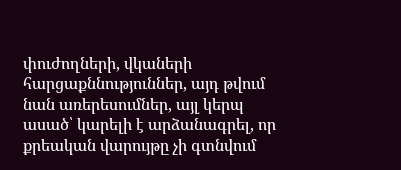փուժողների, վկաների հարցաքննություններ, այդ թվում նան առերեսումներ, այլ կերպ ասած՝ կարելի է արձանագրել, որ քրեական վարույթը չի գտնվում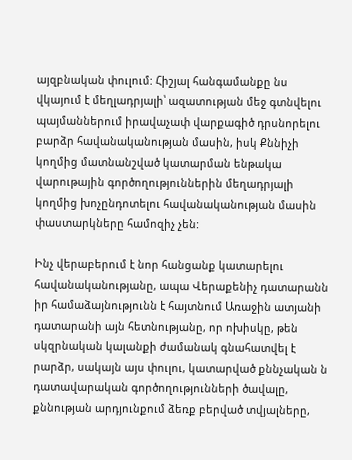այզբնական փուլում: Հիշյալ հանգամանքը նս վկայում է մեղլադրյալի՝ ազատության մեջ գտնվելու պայմաններում իրավաչափ վարքագիծ դրսնորելու բարձր հավանականության մասին, իսկ Քննիչի կողմից մատնանշված կատարման ենթակա վարութային գործողություններին մեղադրյալի կողմից խոչընդոտելու հավանականության մասին փաստարկները համոզիչ չեն:

Ինչ վերաբերում է նոր հանցանք կատարելու հավանականությանը, ապա Վերաքենիչ դատարանն իր համաձայնությունն է հայտնում Առաջին ատյանի դատարանի այն հետնությանը, որ ոխիսկը, թեն սկզրնական կալանքի ժամանակ գնահատվել է րարձր, սակայն այս փուլու, կատարված քննչական ն դատավարական գործողությունների ծավալը, քննության արդյունքում ձեռք բերված տվյալները,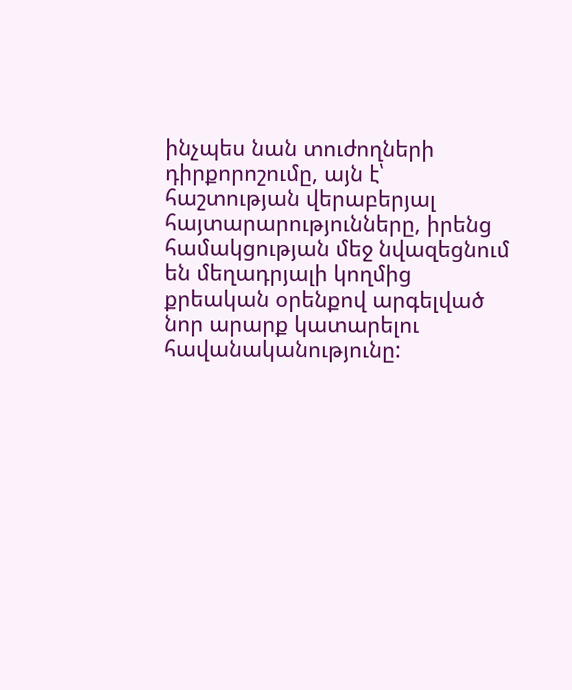ինչպես նան տուժողների դիրքորոշումը, այն է՝ հաշտության վերաբերյալ հայտարարությունները, իրենց համակցության մեջ նվազեցնում են մեղադրյալի կողմից քրեական օրենքով արգելված նոր արարք կատարելու հավանականությունը: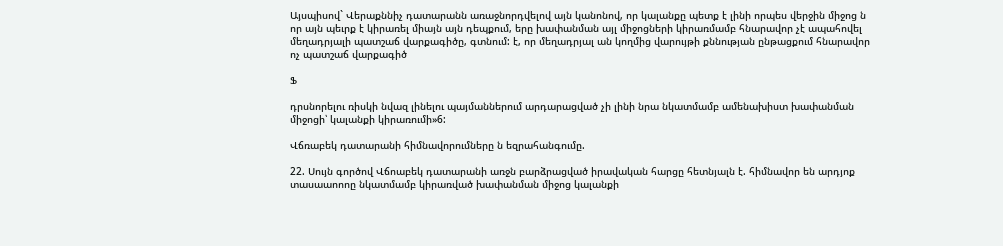Այսպիսով` Վերաքննիչ դատարանն առաջնորդվելով այն կանոնով, որ կալանքը պետք է լինի որպես վերջին միջոց ն որ այն պեւրք է կիրառել միայն այն դեպքում, երը խափանման այլ միջոցների կիրառմամբ հնարավոր չէ ապահովել մեղադրյալի պատշաճ վարքագիծը, գտնում: է, որ մեղադրյալ ան կողմից վարույթի քննության ընթացքում հնարավոր ոչ պատշաճ վարքագիծ

Ֆ

դրսնորելու ռիսկի նվազ լինելու պայմաններում արդարացված չի լինի նրա նկատմամբ ամենախիստ խափանման միջոցի՝ կալանքի կիրառումի»6:

Վճռաբեկ դատարանի հիմնավորումները ն եզրահանգումը.

22. Սույն գործով Վճոաբեկ դատարանի առջն բարձրացված իրավական հարցը հետնյալն է. հիմնավոր են արդյոք տասաաոոոը նկատմամբ կիրառված խափանման միջոց կալանքի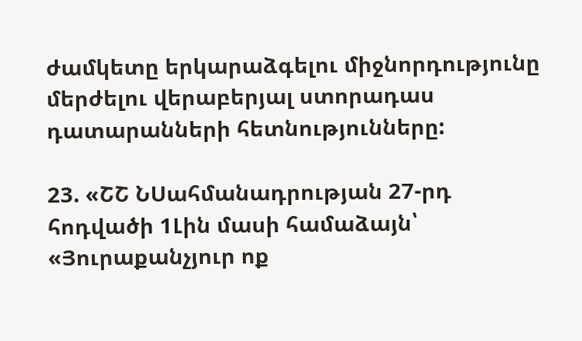ժամկետը երկարաձգելու միջնորդությունը մերժելու վերաբերյալ ստորադաս դատարանների հետնությունները:

23. «ՇՇ ՆՍահմանադրության 27-րդ հոդվածի 1Լին մասի համաձայն՝ «Յուրաքանչյուր ոք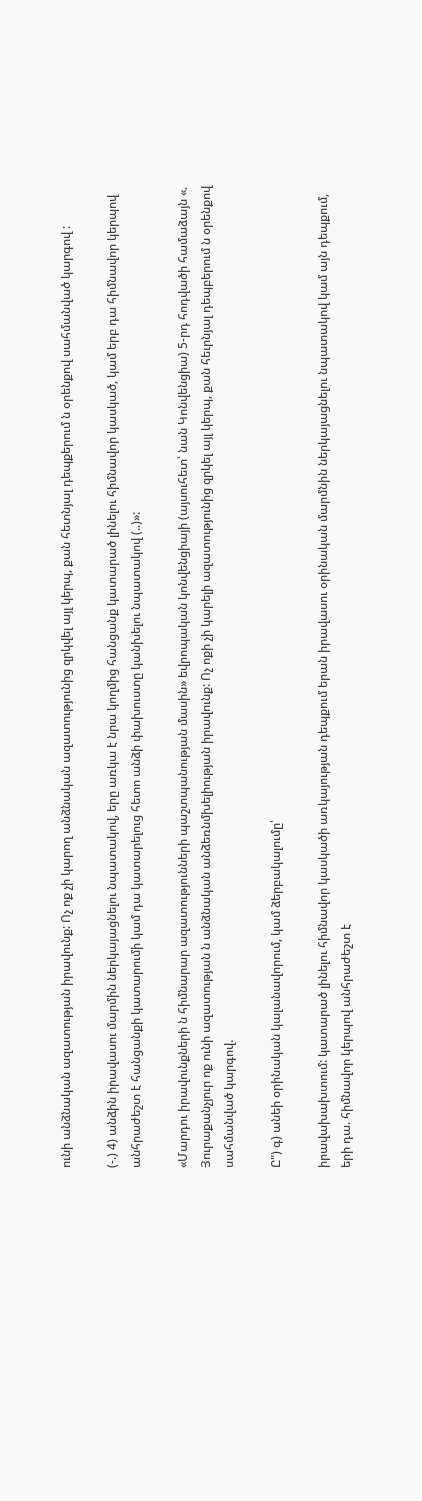ունի անձնական ազատության իրավունք: Ոչ ոք չի կարող անձնական ազատությունից զրկվել այլ կերպ, քան հետնյալ դեպքերում ն օրենքով սահմանված կարգով :

(-.) 4) անձին իրավասու մարմին ներկայացնելու նպատակով, երը առկա է նրա կողմից հանցանք կատարած լինելու հիմնավոր կասկած, կամ երբ դա հիմնավոր կերպով անհրաժեշտ է հանցանքի կատարումի կամ դա կատարելուց հետո անձի փախուստը կանխելու նպատակով (..)»:

«Մարդու իրավունքների ն հիմնարար ազատությունների պաշտպանության մասին» եվրոպական կոնվենցիայի (այսուհետ՝ նան Կոնվենցիա) 5-րդ հոդվածի համաձայն «. Յուրաքանչյուր ոք ունի ազատության ն անձնական անձեռնմխելիության իրավունք: Ոչ ոքի չի կարելի ազատությունից զրկել այլ կերպ, քան հեւրնյալ դեպբերում ն օրենքով սահմանված կարգով.

Ը") գ) անեի օրինական կալանավորում, կամ ձերբակալումը՝

իրավախախտում: կատարած լինելու հիմնավոր կասկածի առկայության դեպքում երան իրավասու օրինական մարմնին ներկայացնելու նպատակով կամ այն դեպքում, երի դա. հիմնավոր կերպով անհրաժեշտ է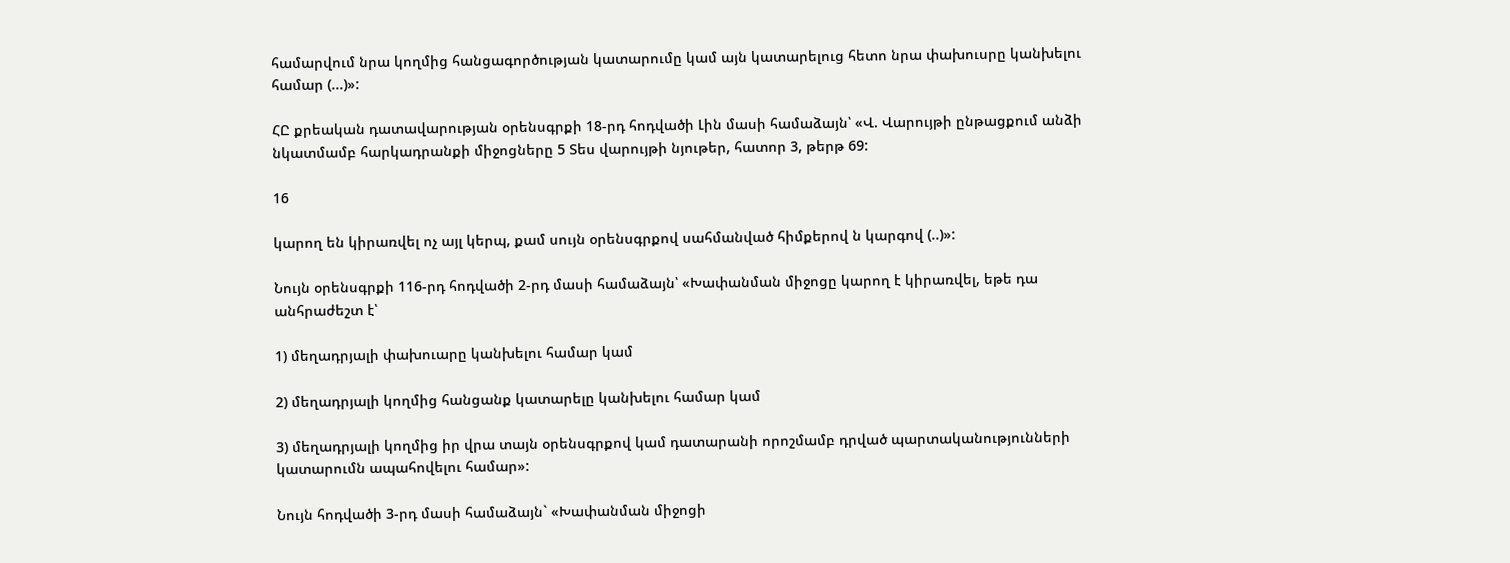համարվում նրա կողմից հանցագործության կատարումը կամ այն կատարելուց հետո նրա փախուսրը կանխելու համար (...)»:

ՀԸ քրեական դատավարության օրենսգրքի 18-րդ հոդվածի Լին մասի համաձայն՝ «Վ. Վարույթի ընթացքում անձի նկատմամբ հարկադրանքի միջոցները 5 Տես վարույթի նյութեր, հատոր 3, թերթ 69:

16

կարող են կիրառվել ոչ այլ կերպ, քամ սույն օրենսգրքով սահմանված հիմքերով ն կարգով (..)»:

Նույն օրենսգրքի 116-րդ հոդվածի 2-րդ մասի համաձայն՝ «Խափանման միջոցը կարող է կիրառվել, եթե դա անհրաժեշտ է՝

1) մեղադրյալի փախուարը կանխելու համար կամ

2) մեղադրյալի կողմից հանցանք կատարելը կանխելու համար կամ

3) մեղադրյալի կողմից իր վրա տայն օրենսգրքով կամ դատարանի որոշմամբ դրված պարտականությունների կատարումն ապահովելու համար»:

Նույն հոդվածի 3-րդ մասի համաձայն` «Խափանման միջոցի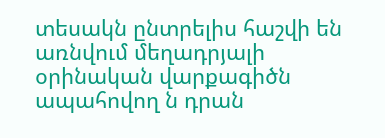տեսակն ընտրելիս հաշվի են առնվում մեղադրյալի օրինական վարքագիծն ապահովող ն դրան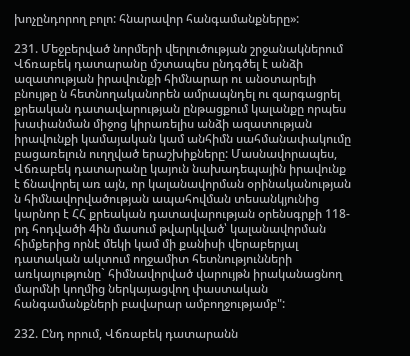խոչընդորող բոլո: հնարավոր հանգամանքները»:

231. Մեջբերված նորմերի վերլուծության շրջանակներում Վճռաբեկ դատարանը մշտապես ընդգծել է անձի ազատության իրավունքի հիմնարար ու անօտարելի բնույթը ն հետնողականորեն ամրապնդել ու զարգացրել քրեական դատավարության ընթացքում կալանքը որպես խափանման միջոց կիրառելիս անձի ազատության իրավունքի կամայական կամ անհիմն սահմանափակումը բացառելուն ուղղված երաշխիքները: Մասնավորապես, Վճռաբեկ դատարանը կայուն նախադեպային իրավունք է ճնավորել առ այն, որ կալանավորման օրինականության ն հիմնավորվածության ապահովման տեսանկյունից կարնոր է ՀՀ քրեական դատավարության օրենսգրքի 118-րդ հոդվածի 4ին մասում թվարկված՝ կալանավորման հիմքերից որնէ մեկի կամ մի քանիսի վերաբերյալ դատական ակտում ողջամիտ հետնությունների առկայությունը` հիմնավորված վարույթն իրականացնող մարմնի կողմից ներկայացվող փաստական հանգամանքների բավարար ամբողջությամբ":

232. Ընդ որում, Վճռաբեկ դատարանն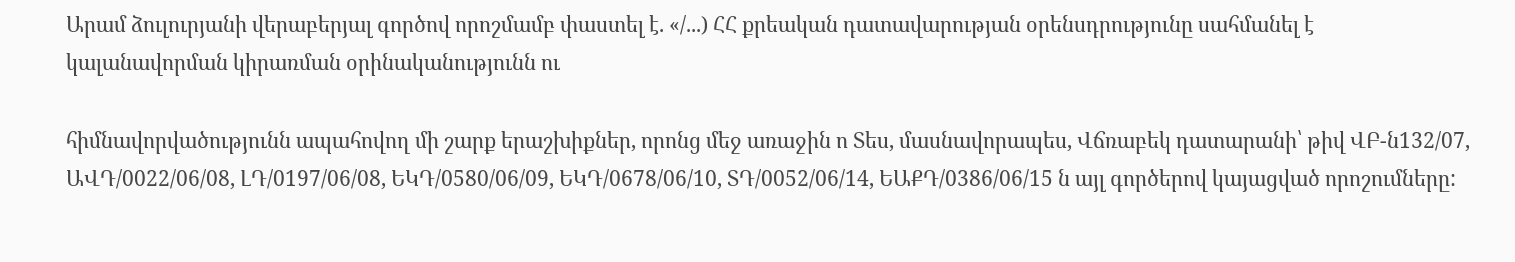Արամ ձուլուրյանի վերաբերյալ գործով որոշմամբ փաստել է. «/...) ՀՀ քրեական դատավարության օրենսդրությունը սահմանել է կալանավորման կիրառման օրինականությունն ու

հիմնավորվածությունն ապահովող մի շարք երաշխիքներ, որոնց մեջ առաջին ո Տես, մասնավորապես, Վճռաբեկ դատարանի՝ թիվ ՎԲ-ն132/07, ԱՎԴ/0022/06/08, ԼԴ/0197/06/08, ԵԿԴ/0580/06/09, ԵԿԴ/0678/06/10, ՏԴ/0052/06/14, ԵԱՔԴ/0386/06/15 ն այլ գործերով կայացված որոշումները: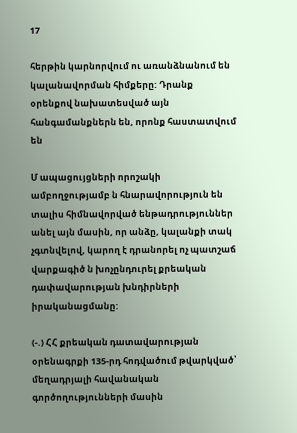17

հերթին կարնորվում ու առանձնանում են կալանավորման հիմքերը: Դրանք օրենքով նախատեսված այն հանգամանքներն են, որոնք հաստատվում են

Մ ապացույցների որոշակի ամբողջությամբ ն հնարավորություն են տալիս հիմնավորված ենթադրություններ անել այն մասին, որ անձը, կալանքի տակ չգտնվելով, կարող է դրանորել ոչ պատշաճ վարքագիծ ն խոչընդուրել քրեական դափավարության խնդիրների իրականացմանը:

(-.) ՀՀ քրեական դատավարության օրենագրքի 135-րդ հոդվածում թվարկված՝ մեղադրյալի հավանական գործողությունների մասին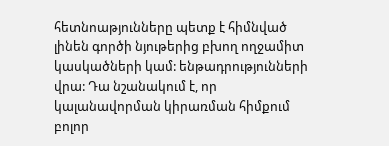հետնոաթյունները պետք է հիմնված լինեն գործի նյութերից բխող ողջամիտ կասկածների կամ: ենթադրությունների վրա: Դա նշանակում է, որ կալանավորման կիրառման հիմքում բոլոր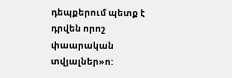դեպքերում պետք է դրվեն որոշ փաարական տվյալներ»ո: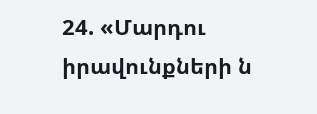24. «Մարդու իրավունքների ն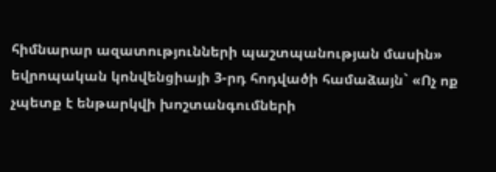հիմնարար ազատությունների պաշտպանության մասին» եվրոպական կոնվենցիայի 3-րդ հոդվածի համաձայն` «Ոչ ոք չպետք է ենթարկվի խոշտանգումների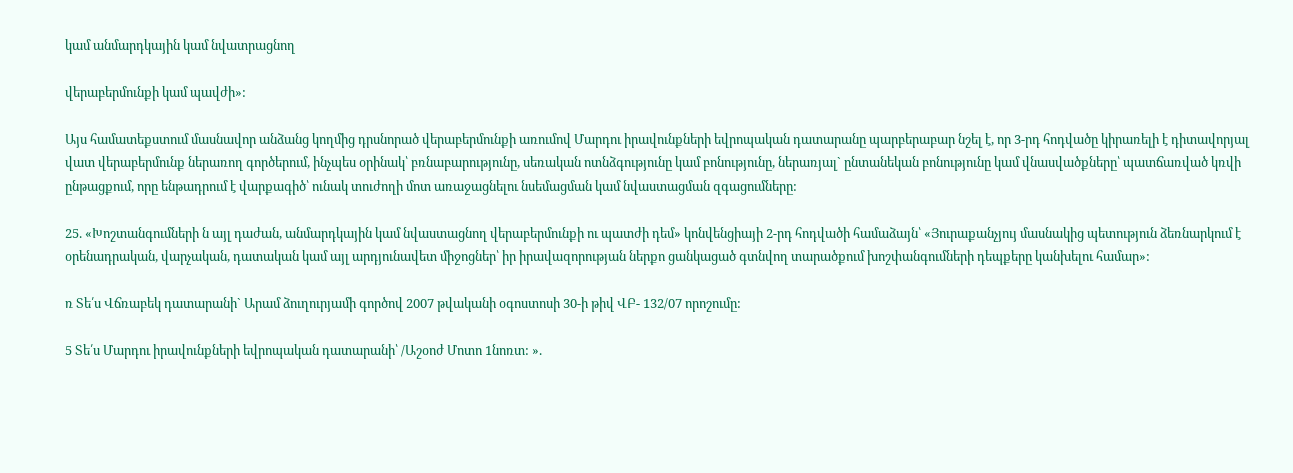կամ անմարդկային կամ նվատրացնող

վերաբերմունքի կամ պավժի»:

Այս համատեքստում մասնավոր անձանց կողմից դրսնորած վերաբերմունքի առումով Մարդու իրավունքների եվրոպական դատարանը պարբերաբար նշել է, որ 3-րդ հոդվածը կիրառելի է դիտավորյալ վատ վերաբերմունք ներառող գործերում, ինչպես օրինակ՝ բռնաբարությունը, սեռական ոտնձգությունը կամ բոնությունը, ներառյալ` ընտանեկան բոնությունը կամ վնասվածքները՝ պատճառված կռվի ընթացքում, որը ենթադրում է վարքագիծ՝ ունակ տուժողի մոտ առաջացնելու նսեմացման կամ նվաստացման զգացումները:

25. «Խոշտանգումների ն այլ դաժան, անմարդկային կամ նվաստացնող վերաբերմունքի ու պատժի դեմ» կոնվենցիայի 2-րդ հոդվածի համաձայն՝ «Յուրաքանչյույ մասնակից պետություն ձեռնարկում է օրենադրական, վարչական, դատական կամ այլ արդյունավետ միջոցներ՝ իր իրավազորության ներքո ցանկացած գտնվող տարածքում խոշփանգումների դեպքերը կանխելու համար»:

ռ Տե՛ս Վճռաբեկ դատարանի` Արամ ձուղուրյամի գործով 2007 թվականի օգոստոսի 30-ի թիվ ՎԲ- 132/07 որոշումը:

5 Տե՛ս Մարդու իրավունքների եվրոպական դատարանի՝ /Աշօոժ Մոտո 1նոռտ: ».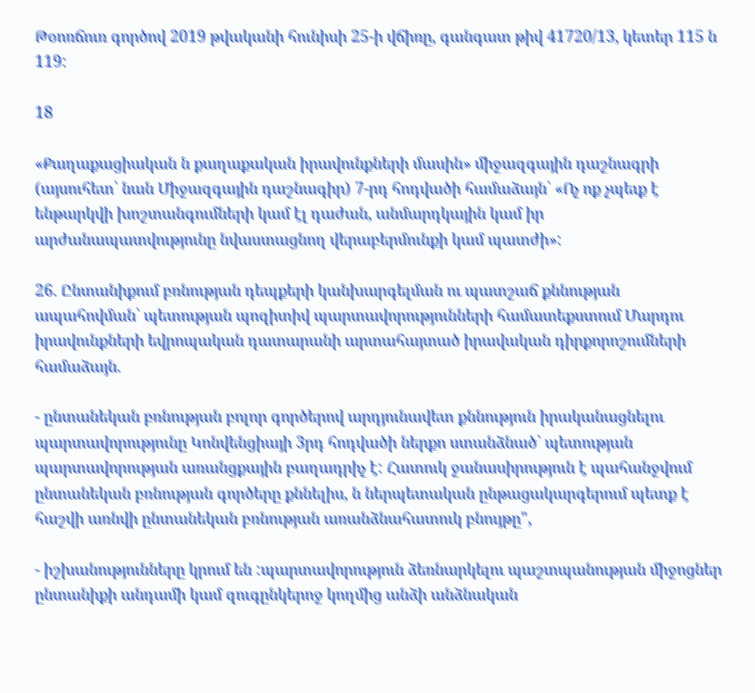Թօոռճուռ գործով 2019 թվականի հունիսի 25-ի վճիռը, գանգատ թիվ 41720/13, կետեր 115 ն 119:

18

«Քաղաքացիական ն քաղաքական իրավունքների մասին» միջազգային դաշնագրի (այսուհետ՝ նան Միջազգային դաշնագիր) 7-րդ հոդվածի համաձայն՝ «Ոչ ոք չպեւք է ենթարկվի խոշտանգումների կամ էլ դաժան, անմարդկային կամ իր արժանապատվությունը նվաստացնող վերաբերմունքի կամ պատժի»:

26. Ընտանիքում բռնության դեպքերի կանխարգելման ու պատշաճ քննության ապահովման՝ պետության պոզիտիվ պարտավորությունների համատեքստում Մարդու իրավունքների եվրոպական դատարանի արտահայտած իրավական դիրքորոշումների համաձայն.

- ընտանեկան բռնության բոլոր գործերով արդյունավետ քննություն իրականացնելու պարտավորությունը Կոնվենցիայի 3րդ հոդվածի ներքո ստանձնած՝ պետության պարտավորության առանցքային բաղադրիչ է: Հատուկ ջանասիրություն է պահանջվում ընտանեկան բռնության գործերը քննելիս, ն ներպետական ընթացակարգերում պետք է հաշվի առնվի ընտանեկան բռնության առանձնահատուկ բնույթը",

- իշխանությունները կրում են :պարտավորություն ձեռնարկելու պաշտպանության միջոցներ ընտանիքի անդամի կամ զուգընկերոջ կողմից անձի անձնական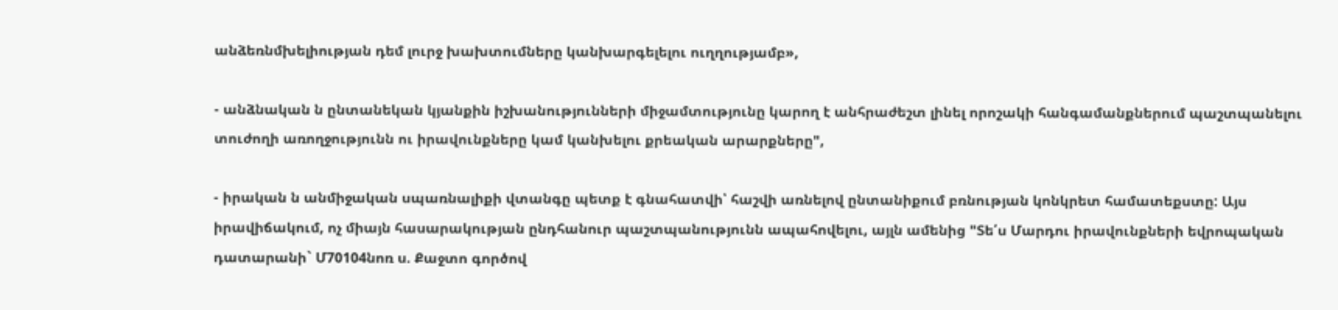անձեռնմխելիության դեմ լուրջ խախտումները կանխարգելելու ուղղությամբ»,

- անձնական ն ընտանեկան կյանքին իշխանությունների միջամտությունը կարող է անհրաժեշտ լինել որոշակի հանգամանքներում պաշտպանելու տուժողի առողջությունն ու իրավունքները կամ կանխելու քրեական արարքները",

- իրական ն անմիջական սպառնալիքի վտանգը պետք է գնահատվի՝ հաշվի առնելով ընտանիքում բռնության կոնկրետ համատեքստը: Այս իրավիճակում, ոչ միայն հասարակության ընդհանուր պաշտպանությունն ապահովելու, այլն ամենից "Տե՛ս Մարդու իրավունքների եվրոպական դատարանի` Մ70104նոռ ս. Քաջտո գործով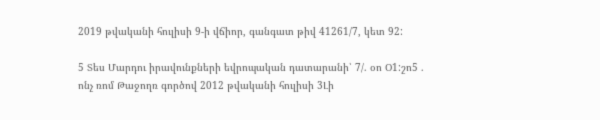2019 թվականի հուլիսի 9-ի վճիոր, գանգատ թիվ 41261/7, կետ 92:

5 Տես Մարդու իրավունքների եվրոպական դատարանի՝ 7/. օո Օ1:շո5 . ոնչ ռոմ Թաջողռ գործով 2012 թվականի հուլիսի 3Լի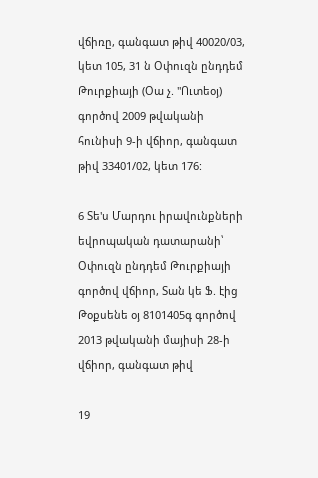վճիռը, գանգատ թիվ 40020/03, կետ 105, 31 ն Օփուզն ընդդեմ Թուրքիայի (Օա չ. "Ուտեօյ) գործով 2009 թվականի հունիսի 9-ի վճիոր, գանգատ թիվ 33401/02, կետ 176:

6 Տե'ս Մարդու իրավունքների եվրոպական դատարանի՝ Օփուզն ընդդեմ Թուրքիայի գործով վճիոր, Տան կե Ֆ. էից Թօքսենե օյ 8101405գ գործով 2013 թվականի մայիսի 28-ի վճիոր, գանգատ թիվ

19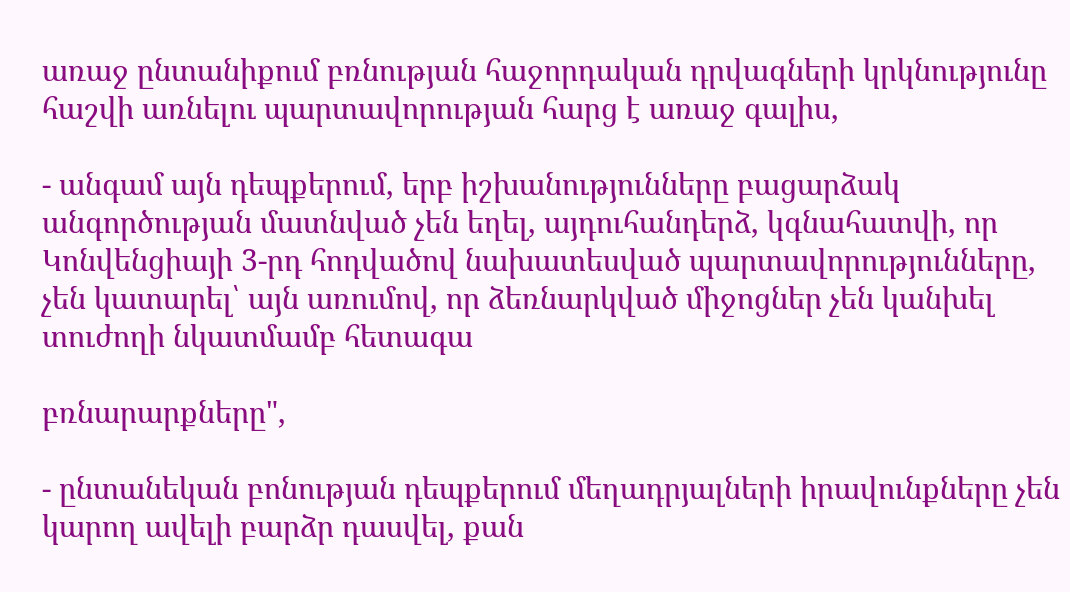առաջ ընտանիքում բռնության հաջորդական դրվագների կրկնությունը հաշվի առնելու պարտավորության հարց է առաջ գալիս,

- անգամ այն դեպքերում, երբ իշխանությունները բացարձակ անգործության մատնված չեն եղել, այդուհանդերձ, կգնահատվի, որ Կոնվենցիայի 3-րդ հոդվածով նախատեսված պարտավորությունները, չեն կատարել՝ այն առումով, որ ձեռնարկված միջոցներ չեն կանխել տուժողի նկատմամբ հետագա

բռնարարքները",

- ընտանեկան բոնության դեպքերում մեղադրյալների իրավունքները չեն կարող ավելի բարձր դասվել, քան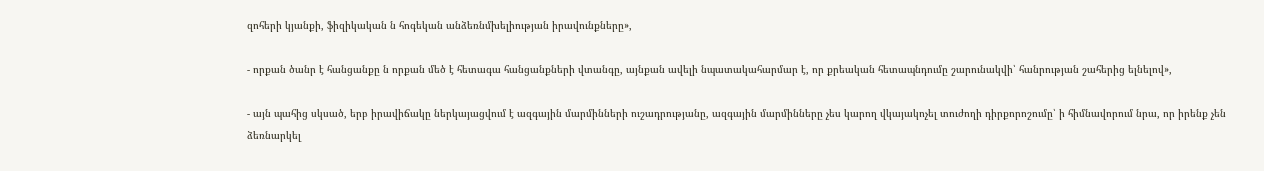զոհերի կյանքի, ֆիզիկական ն հոգեկան անձեռնմխելիության իրավունքները»,

- որքան ծանր է հանցանքը ն որքան մեծ է հետագա հանցանքների վտանգը, այնքան ավելի նպատակահարմար է, որ քրեական հետապնդումը շարունակվի՝ հանրության շահերից ելնելով»,

- այն պահից սկսած, երբ իրավիճակը ներկայացվում է ազգային մարմինների ուշադրությանը, ազգային մարմինները չես կարող վկայակոչել տուժողի դիրքորոշումը՝ ի հիմնավորում նրա, որ իրենք չեն ձեռնարկել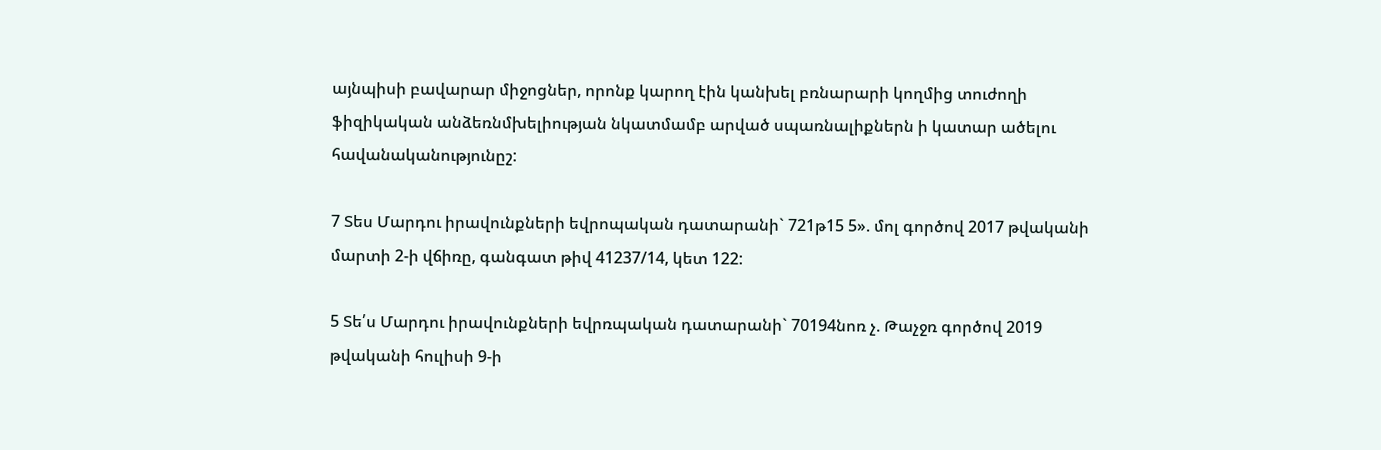այնպիսի բավարար միջոցներ, որոնք կարող էին կանխել բռնարարի կողմից տուժողի ֆիզիկական անձեռնմխելիության նկատմամբ արված սպառնալիքներն ի կատար ածելու հավանականությունըշ:

7 Տես Մարդու իրավունքների եվրոպական դատարանի` 721թ15 5». մոլ գործով 2017 թվականի մարտի 2-ի վճիռը, գանգատ թիվ 41237/14, կետ 122:

5 Տե՛ս Մարդու իրավունքների եվրռպական դատարանի` 70194նոռ չ. Թաչջռ գործով 2019 թվականի հուլիսի 9-ի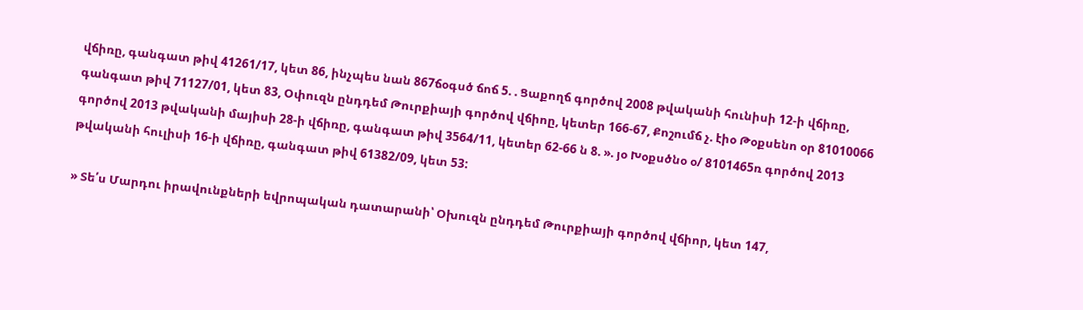վճիռը, գանգատ թիվ 41261/17, կետ 86, ինչպես նան 867ճօգսծ ճոճ 5. . Ցաքողճ գործով 2008 թվականի հունիսի 12-ի վճիռը, գանգատ թիվ 71127/01, կետ 83, Օփուզն ընդդեմ Թուրքիայի գործով վճիոը, կետեր 166-67, Քոշումճ չ. էիօ Թօքսենո օր 81010066 գործով 2013 թվականի մայիսի 28-ի վճիռը, գանգատ թիվ 3564/11, կետեր 62-66 ն 8. ». յօ Խօքսծնօ օ/ 8101465ռ գործով 2013 թվականի հուլիսի 16-ի վճիռը, գանգատ թիվ 61382/09, կետ 53:

» Տե՛ս Մարդու իրավունքների եվրոպական դատարանի՝ Օխուզն ընդդեմ Թուրքիայի գործով վճիոր, կետ 147,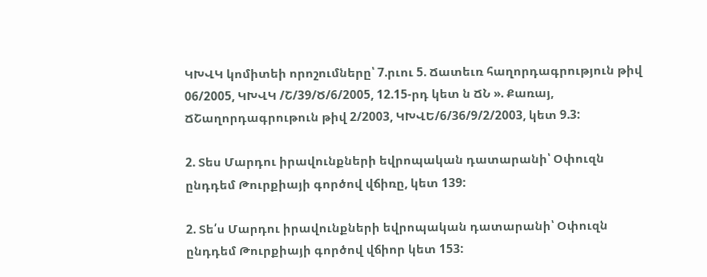ԿԽՎԿ կոմիտեի որոշումները՝ 7.րւու 5. Ճատեւռ հաղորդագրություն թիվ 06/2005, ԿԽՎԿ /Շ/39/Ծ/6/2005, 12.15-րդ կետ ն ՃՆ ». Քառայ, ՃՇաղորդագրութուն թիվ 2/2003, ԿԽՎԵ/6/36/9/2/2003, կետ 9.3:

2. Տես Մարդու իրավունքների եվրոպական դատարանի՝ Օփուզն ընդդեմ Թուրքիայի գործով վճիռը, կետ 139:

2. Տե՛ս Մարդու իրավունքների եվրոպական դատարանի՝ Օփուզն ընդդեմ Թուրքիայի գործով վճիոր կետ 153: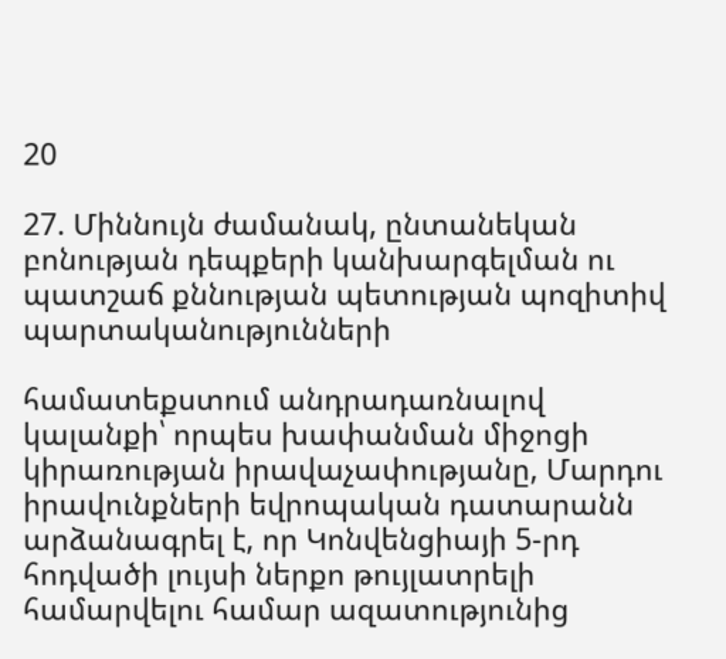20

27. Միննույն ժամանակ, ընտանեկան բոնության դեպքերի կանխարգելման ու պատշաճ քննության պետության պոզիտիվ պարտականությունների

համատեքստում անդրադառնալով կալանքի՝ որպես խափանման միջոցի կիրառության իրավաչափությանը, Մարդու իրավունքների եվրոպական դատարանն արձանագրել է, որ Կոնվենցիայի 5-րդ հոդվածի լույսի ներքո թույլատրելի համարվելու համար ազատությունից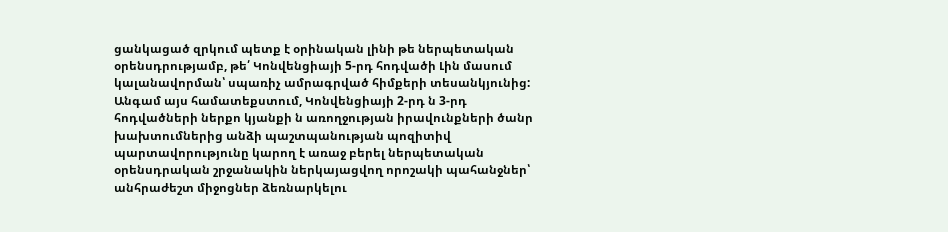ցանկացած զրկում պետք է օրինական լինի թե ներպետական օրենսդրությամբ, թե՛ Կոնվենցիայի 5-րդ հոդվածի Լին մասում կալանավորման՝ սպառիչ ամրագրված հիմքերի տեսանկյունից: Անգամ այս համատեքստում, Կոնվենցիայի 2-րդ ն 3-րդ հոդվածների ներքո կյանքի ն առողջության իրավունքների ծանր խախտումներից անձի պաշտպանության պոզիտիվ պարտավորությունը կարող է առաջ բերել ներպետական օրենսդրական շրջանակին ներկայացվող որոշակի պահանջներ՝ անհրաժեշտ միջոցներ ձեռնարկելու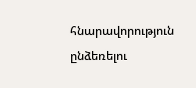հնարավորություն ընձեռելու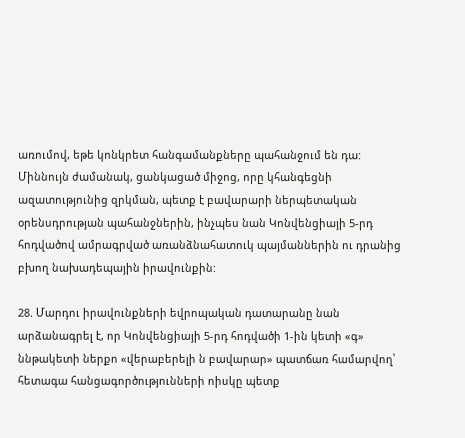առումով, եթե կոնկրետ հանգամանքները պահանջում են դա: Միննույն ժամանակ, ցանկացած միջոց, որը կհանգեցնի ազատությունից զրկման, պետք է բավարարի ներպետական օրենսդրության պահանջներին, ինչպես նան Կոնվենցիայի 5-րդ հոդվածով ամրագրված առանձնահատուկ պայմաններին ու դրանից բխող նախադեպային իրավունքին:

28. Մարդու իրավունքների եվրոպական դատարանը նան արձանագրել է, որ Կոնվենցիայի 5-րդ հոդվածի 1-ին կետի «գ» ննթակետի ներքո «վերաբերելի ն բավարար» պատճառ համարվող՝ հետագա հանցագործությունների ոիսկը պետք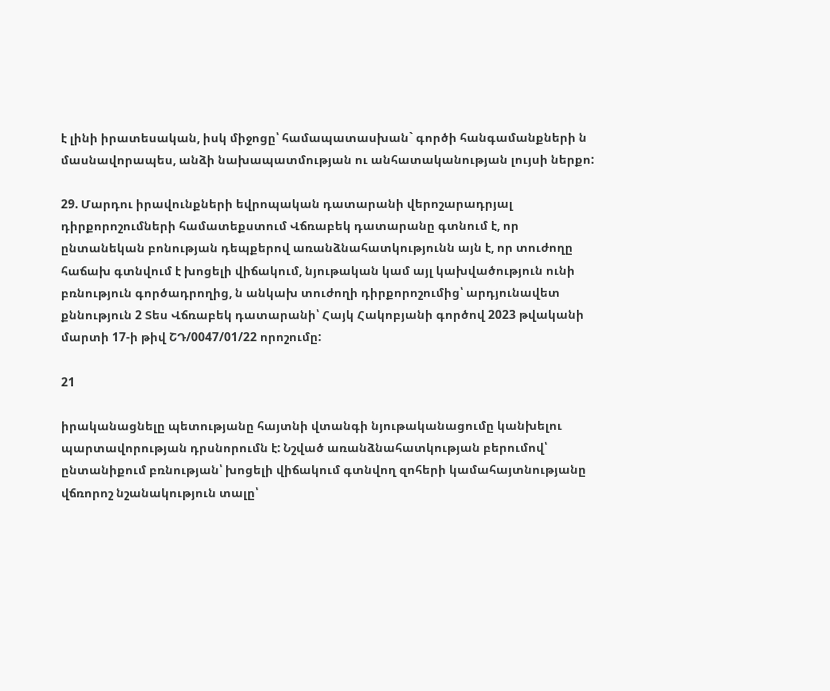է լինի իրատեսական, իսկ միջոցը՝ համապատասխան` գործի հանգամանքների ն մասնավորապես, անձի նախապատմության ու անհատականության լույսի ներքո:

29. Մարդու իրավունքների եվրոպական դատարանի վերոշարադրյալ դիրքորոշումների համատեքստում Վճռաբեկ դատարանը գտնում է, որ ընտանեկան բոնության դեպքերով առանձնահատկությունն այն է, որ տուժողը հաճախ գտնվում է խոցելի վիճակում, նյութական կամ այլ կախվածություն ունի բռնություն գործադրողից, ն անկախ տուժողի դիրքորոշումից՝ արդյունավետ քննություն 2 Տես Վճռաբեկ դատարանի՝ Հայկ Հակոբյանի գործով 2023 թվականի մարտի 17-ի թիվ ՇԴ/0047/01/22 որոշումը:

21

իրականացնելը պետությանը հայտնի վտանգի նյութականացումը կանխելու պարտավորության դրսնորումն է: Նշված առանձնահատկության բերումով՝ ընտանիքում բռնության՝ խոցելի վիճակում գտնվող զոհերի կամահայտնությանը վճռորոշ նշանակություն տալը՝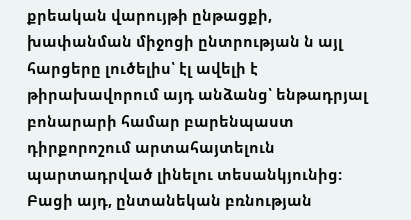քրեական վարույթի ընթացքի, խափանման միջոցի ընտրության ն այլ հարցերը լուծելիս՝ էլ ավելի է թիրախավորում այդ անձանց՝ ենթադրյալ բոնարարի համար բարենպաստ դիրքորոշում արտահայտելուն պարտադրված լինելու տեսանկյունից: Բացի այդ, ընտանեկան բռնության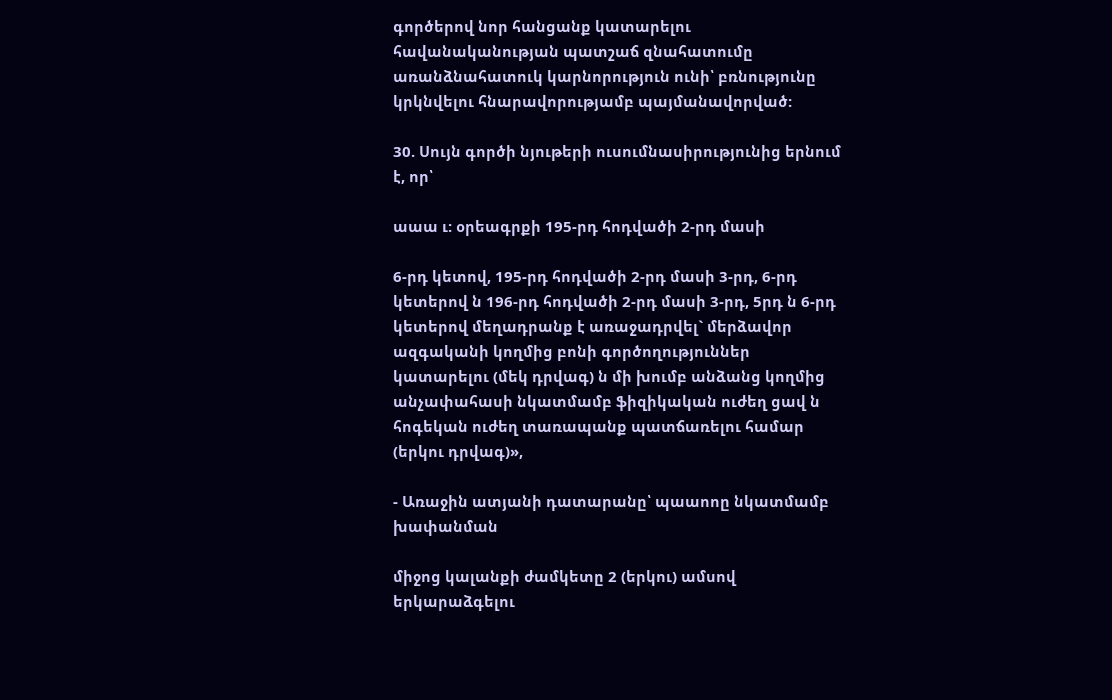գործերով նոր հանցանք կատարելու հավանականության պատշաճ զնահատումը առանձնահատուկ կարնորություն ունի՝ բռնությունը կրկնվելու հնարավորությամբ պայմանավորված:

30. Սույն գործի նյութերի ուսումնասիրությունից երնում է, որ՝

աաա ւ: օրեագրքի 195-րդ հոդվածի 2-րդ մասի

6-րդ կետով, 195-րդ հոդվածի 2-րդ մասի 3-րդ, 6-րդ կետերով ն 196-րդ հոդվածի 2-րդ մասի 3-րդ, 5րդ ն 6-րդ կետերով մեղադրանք է առաջադրվել` մերձավոր ազգականի կողմից բոնի գործողություններ կատարելու (մեկ դրվագ) ն մի խումբ անձանց կողմից անչափահասի նկատմամբ ֆիզիկական ուժեղ ցավ ն հոգեկան ուժեղ տառապանք պատճառելու համար (երկու դրվագ)»,

- Առաջին ատյանի դատարանը՝ պաաոոը նկատմամբ խափանման

միջոց կալանքի ժամկետը 2 (երկու) ամսով երկարաձգելու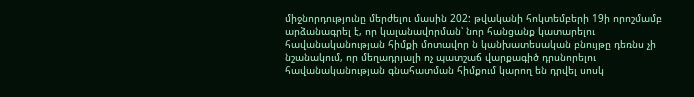միջնորդությունը մերժելու մասին 202: թվականի հոկտեմբերի 19ի որոշմամբ արձանագրել է, որ կալանավորման՝ նոր հանցանք կատարելու հավանականության հիմքի մոտավոր ն կանխատեսական բնույթը դեռնս չի նշանակում, որ մեղադրյալի ոչ պատշաճ վարքագիծ դրսնորելու հավանականության գնահատման հիմքում կարող են դրվել սոսկ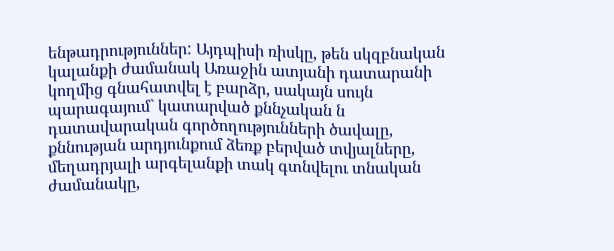ենթադրություններ: Այդպիսի ռիսկը, թեն սկզբնական կալանքի ժամանակ Առաջին ատյանի դատարանի կողմից գնահատվել է բարձր, սակայն սույն պարագայում` կատարված քննչական ն դատավարական գործողությունների ծավալը, քննության արդյունքում ձեռք բերված տվյալները, մեղադրյալի արգելանքի տակ գտնվելու տնական ժամանակը,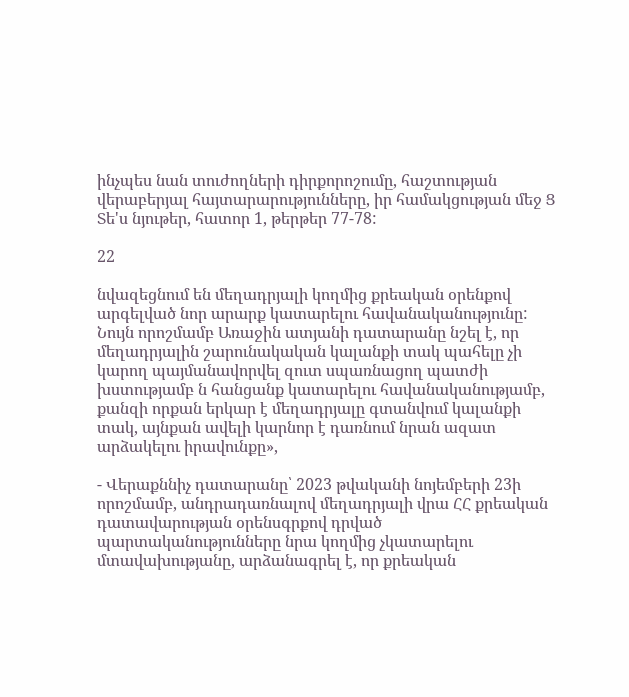ինչպես նան տուժողների դիրքորոշումը, հաշտության վերաբերյալ հայտարարությունները, իր համակցության մեջ Ց Տե'ս նյութեր, հատոր 1, թերթեր 77-78:

22

նվազեցնում են մեղադրյալի կողմից քրեական օրենքով արգելված նոր արարք կատարելու հավանականությունը: Նույն որոշմամբ Առաջին ատյանի դատարանը նշել է, որ մեղադրյալին շարունակական կալանքի տակ պահելը չի կարող պայմանավորվել զուտ սպառնացող պատժի խստությամբ ն հանցանք կատարելու հավանականությամբ, քանզի որքան երկար է մեղադրյալը գտանվում կալանքի տակ, այնքան ավելի կարնոր է դառնում նրան ազատ արձակելու իրավունքը»,

- Վերաքննիչ դատարանը՝ 2023 թվականի նոյեմբերի 23ի որոշմամբ, անդրադառնալով մեղադրյալի վրա ՀՀ քրեական դատավարության օրենսգրքով դրված պարտականությունները նրա կողմից չկատարելու մտավախությանը, արձանագրել է, որ քրեական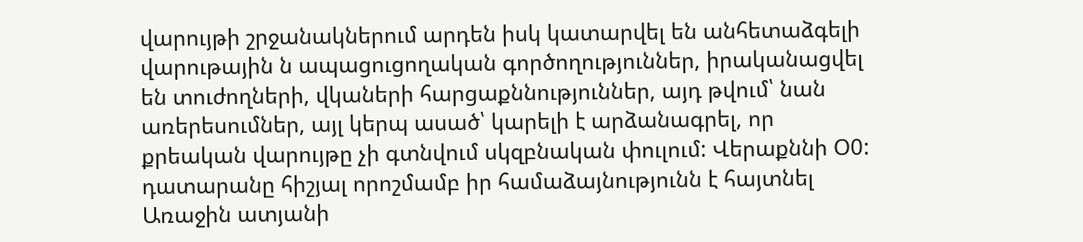վարույթի շրջանակներում արդեն իսկ կատարվել են անհետաձգելի վարութային ն ապացուցողական գործողություններ, իրականացվել են տուժողների, վկաների հարցաքննություններ, այդ թվում՝ նան առերեսումներ, այլ կերպ ասած՝ կարելի է արձանագրել, որ քրեական վարույթը չի գտնվում սկզբնական փուլում: Վերաքննի Օ0: դատարանը հիշյալ որոշմամբ իր համաձայնությունն է հայտնել Առաջին ատյանի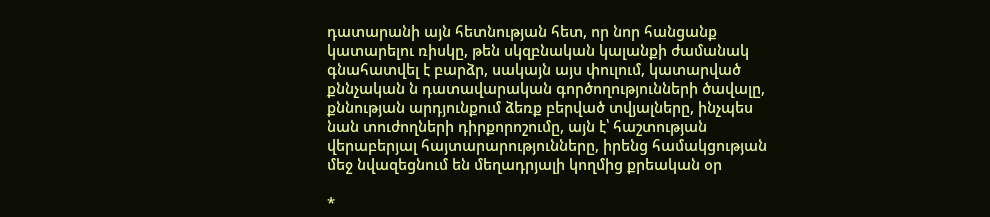դատարանի այն հետնության հետ, որ նոր հանցանք կատարելու ռիսկը, թեն սկզբնական կալանքի ժամանակ գնահատվել է բարձր, սակայն այս փուլում, կատարված քննչական ն դատավարական գործողությունների ծավալը, քննության արդյունքում ձեռք բերված տվյալները, ինչպես նան տուժողների դիրքորոշումը, այն է՝ հաշտության վերաբերյալ հայտարարությունները, իրենց համակցության մեջ նվազեցնում են մեղադրյալի կողմից քրեական օր

*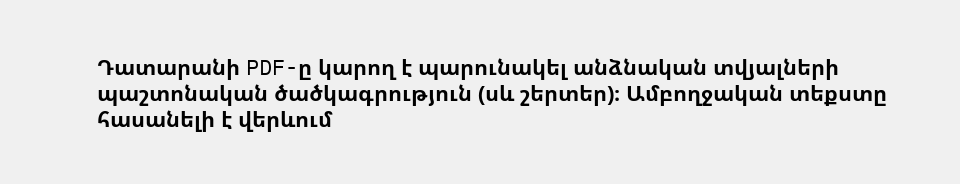Դատարանի PDF-ը կարող է պարունակել անձնական տվյալների պաշտոնական ծածկագրություն (սև շերտեր)։ Ամբողջական տեքստը հասանելի է վերևում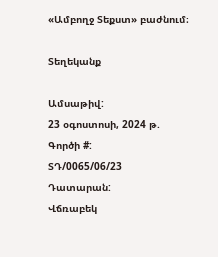«Ամբողջ Տեքստ» բաժնում։

Տեղեկանք

Ամսաթիվ:
23 օգոստոսի, 2024 թ.
Գործի #:
ՏԴ/0065/06/23
Դատարան:
Վճռաբեկ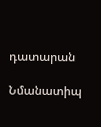դատարան

Նմանատիպ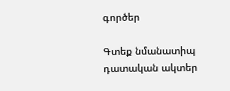գործեր

Գտեք նմանատիպ դատական ակտեր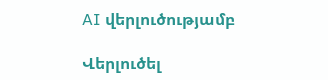AI վերլուծությամբ

Վերլուծել